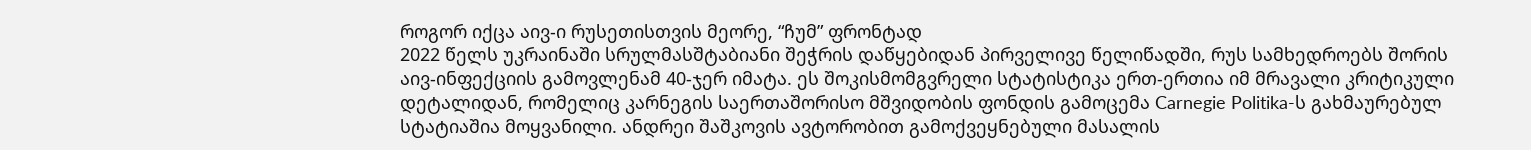როგორ იქცა აივ-ი რუსეთისთვის მეორე, “ჩუმ” ფრონტად
2022 წელს უკრაინაში სრულმასშტაბიანი შეჭრის დაწყებიდან პირველივე წელიწადში, რუს სამხედროებს შორის აივ-ინფექციის გამოვლენამ 40-ჯერ იმატა. ეს შოკისმომგვრელი სტატისტიკა ერთ-ერთია იმ მრავალი კრიტიკული დეტალიდან, რომელიც კარნეგის საერთაშორისო მშვიდობის ფონდის გამოცემა Carnegie Politika-ს გახმაურებულ სტატიაშია მოყვანილი. ანდრეი შაშკოვის ავტორობით გამოქვეყნებული მასალის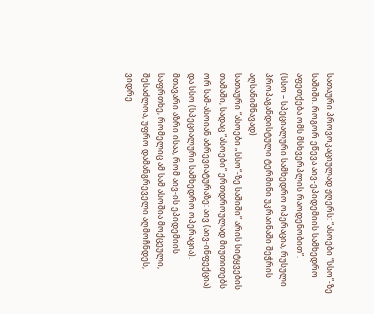სათაური პროვოკაციულად ჟღერს: “ასოები “სსო”-ზე საშიში. როგორ ეწევა აივ-ეპიდემიის სამხედრო აფეთქება ომს მსხვერპლის რაოდენობით”.
(სსო – სპეციალური სამხედრო ოპერაცია, რუსული პროპაგანდისტული ტერმინი უკრაინაში შეჭრის აღსანიშნავად)
სათაური “ასოები „სსო“-ზე საშიში” არის სიტყვების თამაში, სადაც “ასოები” ერთდროულად მიუთითებს ორ სამ-ასოიან აბრევიატურაზე: აივ (აივ-ინფექცია) და სსო (სპეციალური სამხედრო ოპერაცია). მთავარი აზრი ისაა, რომ აივ-ის ეპიდემიის საფრთხე, რომელიც ამ სამ ასოშია მოქცეული, შესაძლოა, უფრო დამანგრეველი აღმოჩნდეს, ვიდრე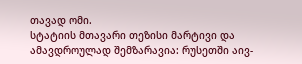თავად ომი.
სტატიის მთავარი თეზისი მარტივი და ამავდროულად შემზარავია: რუსეთში აივ-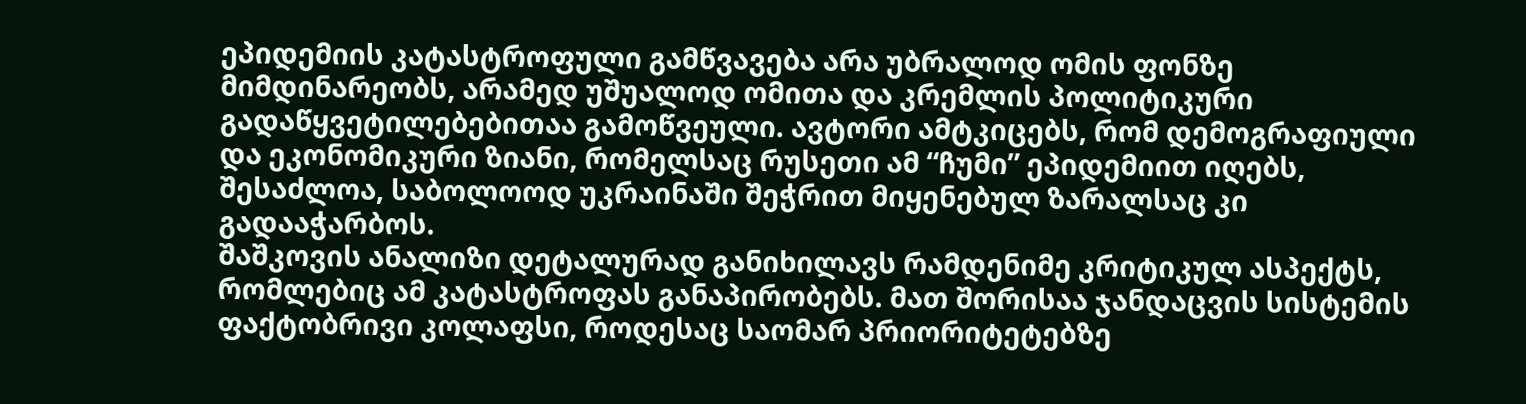ეპიდემიის კატასტროფული გამწვავება არა უბრალოდ ომის ფონზე მიმდინარეობს, არამედ უშუალოდ ომითა და კრემლის პოლიტიკური გადაწყვეტილებებითაა გამოწვეული. ავტორი ამტკიცებს, რომ დემოგრაფიული და ეკონომიკური ზიანი, რომელსაც რუსეთი ამ “ჩუმი” ეპიდემიით იღებს, შესაძლოა, საბოლოოდ უკრაინაში შეჭრით მიყენებულ ზარალსაც კი გადააჭარბოს.
შაშკოვის ანალიზი დეტალურად განიხილავს რამდენიმე კრიტიკულ ასპექტს, რომლებიც ამ კატასტროფას განაპირობებს. მათ შორისაა ჯანდაცვის სისტემის ფაქტობრივი კოლაფსი, როდესაც საომარ პრიორიტეტებზე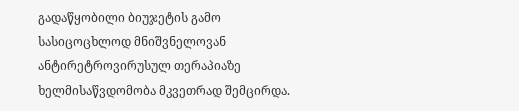გადაწყობილი ბიუჯეტის გამო სასიცოცხლოდ მნიშვნელოვან ანტირეტროვირუსულ თერაპიაზე ხელმისაწვდომობა მკვეთრად შემცირდა.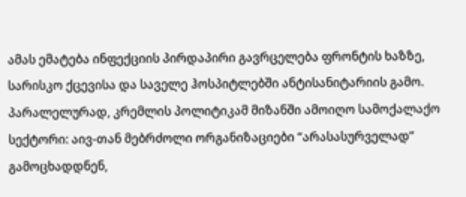ამას ემატება ინფექციის პირდაპირი გავრცელება ფრონტის ხაზზე, სარისკო ქცევისა და საველე ჰოსპიტლებში ანტისანიტარიის გამო. პარალელურად, კრემლის პოლიტიკამ მიზანში ამოიღო სამოქალაქო სექტორი: აივ-თან მებრძოლი ორგანიზაციები “არასასურველად” გამოცხადდნენ,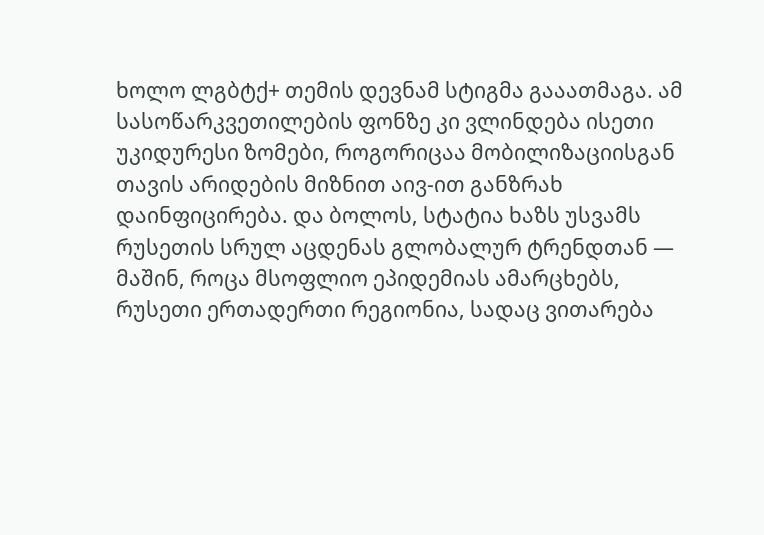ხოლო ლგბტქ+ თემის დევნამ სტიგმა გააათმაგა. ამ სასოწარკვეთილების ფონზე კი ვლინდება ისეთი უკიდურესი ზომები, როგორიცაა მობილიზაციისგან თავის არიდების მიზნით აივ-ით განზრახ დაინფიცირება. და ბოლოს, სტატია ხაზს უსვამს რუსეთის სრულ აცდენას გლობალურ ტრენდთან — მაშინ, როცა მსოფლიო ეპიდემიას ამარცხებს, რუსეთი ერთადერთი რეგიონია, სადაც ვითარება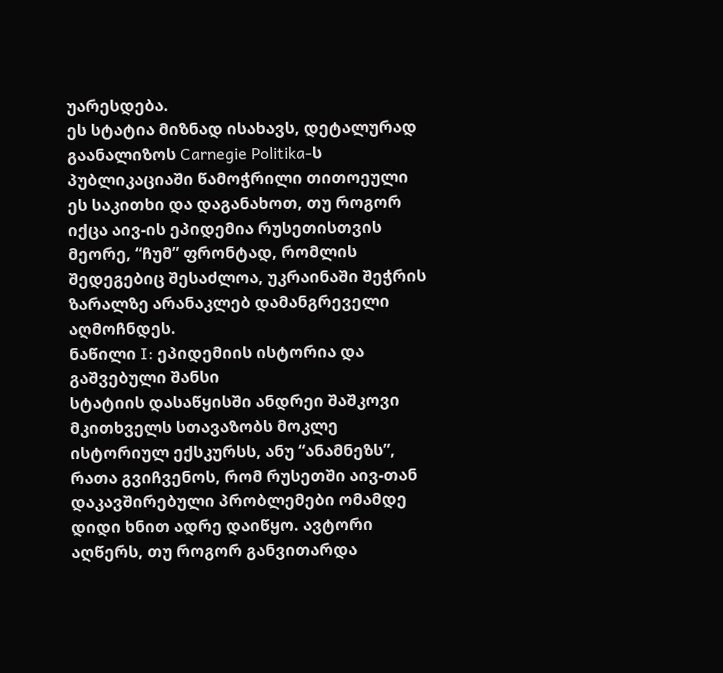უარესდება.
ეს სტატია მიზნად ისახავს, დეტალურად გაანალიზოს Carnegie Politika-ს პუბლიკაციაში წამოჭრილი თითოეული ეს საკითხი და დაგანახოთ, თუ როგორ იქცა აივ-ის ეპიდემია რუსეთისთვის მეორე, “ჩუმ” ფრონტად, რომლის შედეგებიც შესაძლოა, უკრაინაში შეჭრის ზარალზე არანაკლებ დამანგრეველი აღმოჩნდეს.
ნაწილი I: ეპიდემიის ისტორია და გაშვებული შანსი
სტატიის დასაწყისში ანდრეი შაშკოვი მკითხველს სთავაზობს მოკლე ისტორიულ ექსკურსს, ანუ “ანამნეზს”, რათა გვიჩვენოს, რომ რუსეთში აივ-თან დაკავშირებული პრობლემები ომამდე დიდი ხნით ადრე დაიწყო. ავტორი აღწერს, თუ როგორ განვითარდა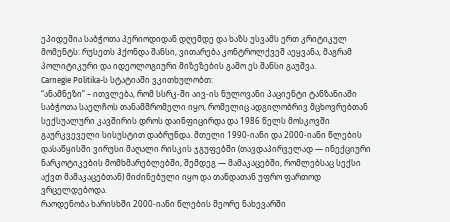ეპიდემია საბჭოთა პერიოდიდან დღემდე და ხაზს უსვამს ერთ კრიტიკულ მომენტს: რუსეთს ჰქონდა შანსი, ვითარება კონტროლქვეშ აეყვანა, მაგრამ პოლიტიკური და იდეოლოგიური მიზეზების გამო ეს შანსი გაუშვა.
Carnegie Politika-ს სტატიაში ვკითხულობთ:
“ანამნეზი” – ითვლება, რომ სსრკ-ში აივ-ის ნულოვანი პაციენტი ტანზანიაში საბჭოთა საელჩოს თანამშრომელი იყო, რომელიც ადგილობრივ მცხოვრებთან სექსუალური კავშირის დროს დაინფიცირდა და 1986 წელს მოსკოვში გაურკვეველი სისუსტით დაბრუნდა. მთელი 1990-იანი და 2000-იანი წლების დასაწყისში ვირუსი მაღალი რისკის ჯგუფებში (თავდაპირველად — ინექციური ნარკოტიკების მომხმარებლებში, შემდეგ — მამაკაცებში, რომლებსაც სექსი აქვთ მამაკაცებთან) მიძინებული იყო და თანდათან უფრო ფართოდ ვრცელდებოდა.
რაოდენობა ხარისხში 2000-იანი წლების მეორე ნახევარში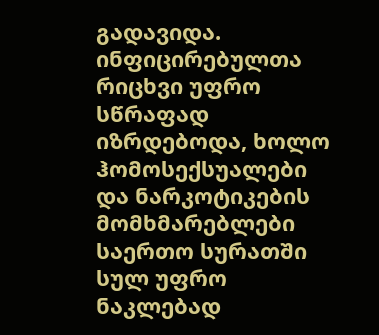გადავიდა. ინფიცირებულთა რიცხვი უფრო სწრაფად იზრდებოდა, ხოლო ჰომოსექსუალები და ნარკოტიკების მომხმარებლები საერთო სურათში სულ უფრო ნაკლებად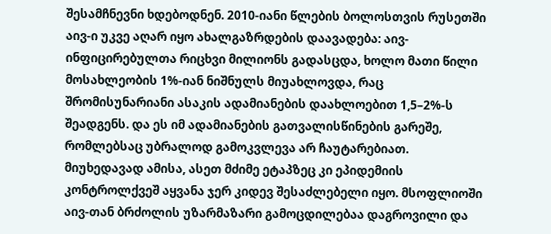შესამჩნევნი ხდებოდნენ. 2010-იანი წლების ბოლოსთვის რუსეთში აივ-ი უკვე აღარ იყო ახალგაზრდების დაავადება: აივ-ინფიცირებულთა რიცხვი მილიონს გადასცდა, ხოლო მათი წილი მოსახლეობის 1%-იან ნიშნულს მიუახლოვდა, რაც შრომისუნარიანი ასაკის ადამიანების დაახლოებით 1,5–2%-ს შეადგენს. და ეს იმ ადამიანების გათვალისწინების გარეშე, რომლებსაც უბრალოდ გამოკვლევა არ ჩაუტარებიათ.
მიუხედავად ამისა, ასეთ მძიმე ეტაპზეც კი ეპიდემიის კონტროლქვეშ აყვანა ჯერ კიდევ შესაძლებელი იყო. მსოფლიოში აივ-თან ბრძოლის უზარმაზარი გამოცდილებაა დაგროვილი და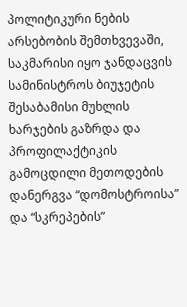პოლიტიკური ნების არსებობის შემთხვევაში, საკმარისი იყო ჯანდაცვის სამინისტროს ბიუჯეტის შესაბამისი მუხლის ხარჯების გაზრდა და პროფილაქტიკის გამოცდილი მეთოდების დანერგვა “დომოსტროისა” და “სკრეპების”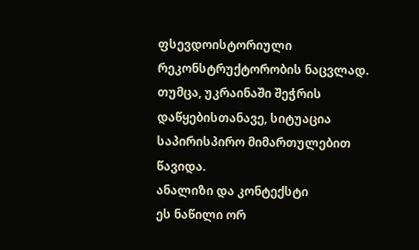ფსევდოისტორიული რეკონსტრუქტორობის ნაცვლად. თუმცა, უკრაინაში შეჭრის დაწყებისთანავე, სიტუაცია საპირისპირო მიმართულებით წავიდა.
ანალიზი და კონტექსტი
ეს ნაწილი ორ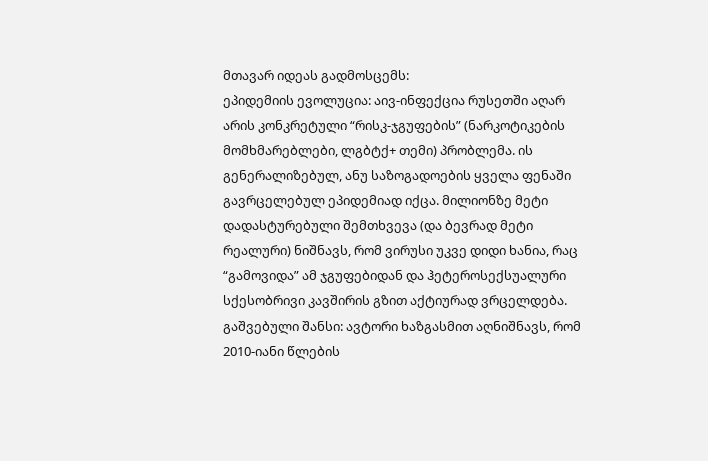მთავარ იდეას გადმოსცემს:
ეპიდემიის ევოლუცია: აივ-ინფექცია რუსეთში აღარ არის კონკრეტული “რისკ-ჯგუფების” (ნარკოტიკების მომხმარებლები, ლგბტქ+ თემი) პრობლემა. ის გენერალიზებულ, ანუ საზოგადოების ყველა ფენაში გავრცელებულ ეპიდემიად იქცა. მილიონზე მეტი დადასტურებული შემთხვევა (და ბევრად მეტი რეალური) ნიშნავს, რომ ვირუსი უკვე დიდი ხანია, რაც “გამოვიდა” ამ ჯგუფებიდან და ჰეტეროსექსუალური სქესობრივი კავშირის გზით აქტიურად ვრცელდება.
გაშვებული შანსი: ავტორი ხაზგასმით აღნიშნავს, რომ 2010-იანი წლების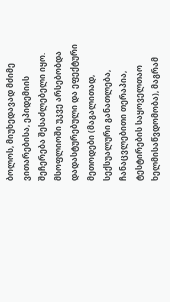ბოლოს, მიუხედავად მძიმე ვითარებისა, ეპიდემიის შეჩერება შესაძლებელი იყო. მსოფლიოში უკვე არსებობდა დადასტურებული და ეფექტური მეთოდები (მაგალითად, სექსუალური განათლება, ჩანაცვლებითი თერაპია, ტესტირების საყოველთაო ხელმისაწვდომობა), მაგრამ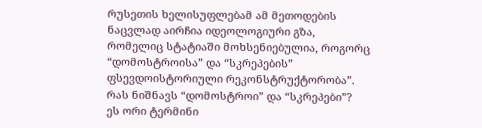რუსეთის ხელისუფლებამ ამ მეთოდების ნაცვლად აირჩია იდეოლოგიური გზა, რომელიც სტატიაში მოხსენიებულია, როგორც “დომოსტროისა” და “სკრეპების” ფსევდოისტორიული რეკონსტრუქტორობა”.
რას ნიშნავს “დომოსტროი” და “სკრეპები”?
ეს ორი ტერმინი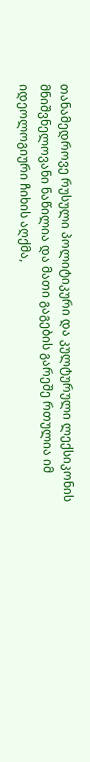თანამედროვე რუსული პოლიტიკური და კულტურული ლექსიკონის მნიშვნელოვანი ნაწილია და მათი გაგების გარეშე რთულია იმ იდეოლოგიური ჩიხის აღქმა,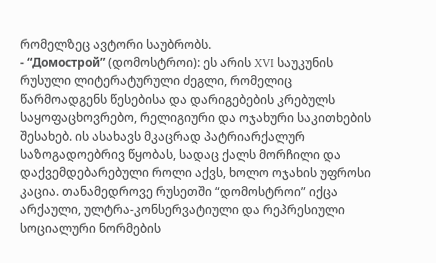რომელზეც ავტორი საუბრობს.
- “Домострой” (დომოსტროი): ეს არის XVI საუკუნის რუსული ლიტერატურული ძეგლი, რომელიც წარმოადგენს წესებისა და დარიგებების კრებულს საყოფაცხოვრებო, რელიგიური და ოჯახური საკითხების შესახებ. ის ასახავს მკაცრად პატრიარქალურ საზოგადოებრივ წყობას, სადაც ქალს მორჩილი და დაქვემდებარებული როლი აქვს, ხოლო ოჯახის უფროსი კაცია. თანამედროვე რუსეთში “დომოსტროი” იქცა არქაული, ულტრა-კონსერვატიული და რეპრესიული სოციალური ნორმების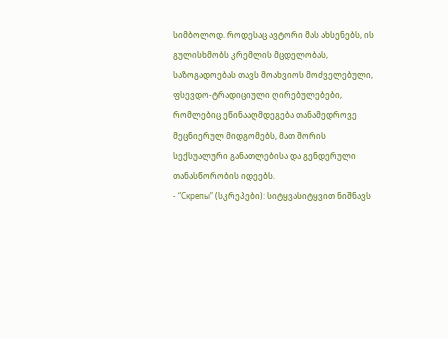სიმბოლოდ. როდესაც ავტორი მას ახსენებს, ის გულისხმობს კრემლის მცდელობას, საზოგადოებას თავს მოახვიოს მოძველებული, ფსევდო-ტრადიციული ღირებულებები, რომლებიც ეწინააღმდეგება თანამედროვე მეცნიერულ მიდგომებს, მათ შორის სექსუალური განათლებისა და გენდერული თანასწორობის იდეებს.
- “Скрепы” (სკრეპები): სიტყვასიტყვით ნიშნავს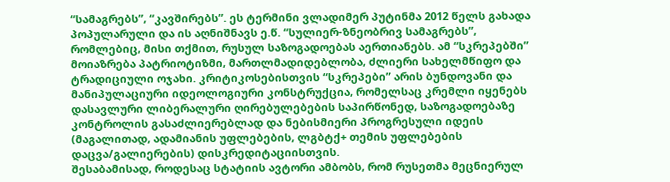“სამაგრებს”, “კავშირებს”. ეს ტერმინი ვლადიმერ პუტინმა 2012 წელს გახადა პოპულარული და ის აღნიშნავს ე.წ. “სულიერ-ზნეობრივ სამაგრებს”, რომლებიც, მისი თქმით, რუსულ საზოგადოებას აერთიანებს. ამ “სკრეპებში” მოიაზრება პატრიოტიზმი, მართლმადიდებლობა, ძლიერი სახელმწიფო და ტრადიციული ოჯახი. კრიტიკოსებისთვის “სკრეპები” არის ბუნდოვანი და მანიპულაციური იდეოლოგიური კონსტრუქცია, რომელსაც კრემლი იყენებს დასავლური ლიბერალური ღირებულებების საპირწონედ, საზოგადოებაზე კონტროლის გასაძლიერებლად და ნებისმიერი პროგრესული იდეის (მაგალითად, ადამიანის უფლებების, ლგბტქ+ თემის უფლებების დაცვა/გალიერების) დისკრედიტაციისთვის.
შესაბამისად, როდესაც სტატიის ავტორი ამბობს, რომ რუსეთმა მეცნიერულ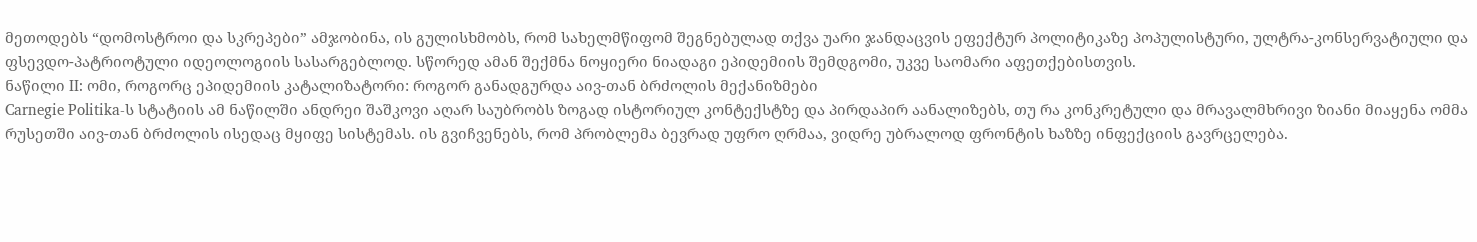მეთოდებს “დომოსტროი და სკრეპები” ამჯობინა, ის გულისხმობს, რომ სახელმწიფომ შეგნებულად თქვა უარი ჯანდაცვის ეფექტურ პოლიტიკაზე პოპულისტური, ულტრა-კონსერვატიული და ფსევდო-პატრიოტული იდეოლოგიის სასარგებლოდ. სწორედ ამან შექმნა ნოყიერი ნიადაგი ეპიდემიის შემდგომი, უკვე საომარი აფეთქებისთვის.
ნაწილი II: ომი, როგორც ეპიდემიის კატალიზატორი: როგორ განადგურდა აივ-თან ბრძოლის მექანიზმები
Carnegie Politika-ს სტატიის ამ ნაწილში ანდრეი შაშკოვი აღარ საუბრობს ზოგად ისტორიულ კონტექსტზე და პირდაპირ აანალიზებს, თუ რა კონკრეტული და მრავალმხრივი ზიანი მიაყენა ომმა რუსეთში აივ-თან ბრძოლის ისედაც მყიფე სისტემას. ის გვიჩვენებს, რომ პრობლემა ბევრად უფრო ღრმაა, ვიდრე უბრალოდ ფრონტის ხაზზე ინფექციის გავრცელება.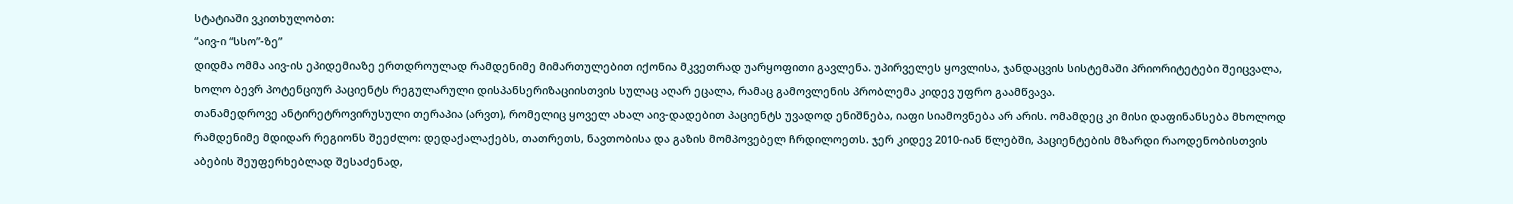სტატიაში ვკითხულობთ:
“აივ-ი “სსო”-ზე”
დიდმა ომმა აივ-ის ეპიდემიაზე ერთდროულად რამდენიმე მიმართულებით იქონია მკვეთრად უარყოფითი გავლენა. უპირველეს ყოვლისა, ჯანდაცვის სისტემაში პრიორიტეტები შეიცვალა, ხოლო ბევრ პოტენციურ პაციენტს რეგულარული დისპანსერიზაციისთვის სულაც აღარ ეცალა, რამაც გამოვლენის პრობლემა კიდევ უფრო გაამწვავა.
თანამედროვე ანტირეტროვირუსული თერაპია (არვთ), რომელიც ყოველ ახალ აივ-დადებით პაციენტს უვადოდ ენიშნება, იაფი სიამოვნება არ არის. ომამდეც კი მისი დაფინანსება მხოლოდ რამდენიმე მდიდარ რეგიონს შეეძლო: დედაქალაქებს, თათრეთს, ნავთობისა და გაზის მომპოვებელ ჩრდილოეთს. ჯერ კიდევ 2010-იან წლებში, პაციენტების მზარდი რაოდენობისთვის აბების შეუფერხებლად შესაძენად,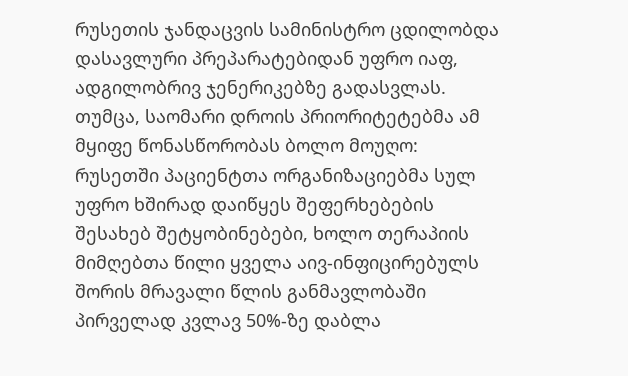რუსეთის ჯანდაცვის სამინისტრო ცდილობდა დასავლური პრეპარატებიდან უფრო იაფ, ადგილობრივ ჯენერიკებზე გადასვლას.
თუმცა, საომარი დროის პრიორიტეტებმა ამ მყიფე წონასწორობას ბოლო მოუღო: რუსეთში პაციენტთა ორგანიზაციებმა სულ უფრო ხშირად დაიწყეს შეფერხებების შესახებ შეტყობინებები, ხოლო თერაპიის მიმღებთა წილი ყველა აივ-ინფიცირებულს შორის მრავალი წლის განმავლობაში პირველად კვლავ 50%-ზე დაბლა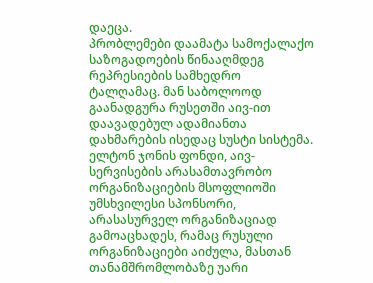დაეცა.
პრობლემები დაამატა სამოქალაქო საზოგადოების წინააღმდეგ რეპრესიების სამხედრო ტალღამაც. მან საბოლოოდ გაანადგურა რუსეთში აივ-ით დაავადებულ ადამიანთა დახმარების ისედაც სუსტი სისტემა. ელტონ ჯონის ფონდი, აივ-სერვისების არასამთავრობო ორგანიზაციების მსოფლიოში უმსხვილესი სპონსორი, არასასურველ ორგანიზაციად გამოაცხადეს, რამაც რუსული ორგანიზაციები აიძულა, მასთან თანამშრომლობაზე უარი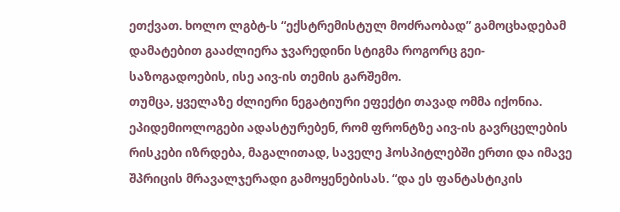ეთქვათ. ხოლო ლგბტ-ს “ექსტრემისტულ მოძრაობად” გამოცხადებამ დამატებით გააძლიერა ჯვარედინი სტიგმა როგორც გეი-საზოგადოების, ისე აივ-ის თემის გარშემო.
თუმცა, ყველაზე ძლიერი ნეგატიური ეფექტი თავად ომმა იქონია. ეპიდემიოლოგები ადასტურებენ, რომ ფრონტზე აივ-ის გავრცელების რისკები იზრდება, მაგალითად, საველე ჰოსპიტლებში ერთი და იმავე შპრიცის მრავალჯერადი გამოყენებისას. “და ეს ფანტასტიკის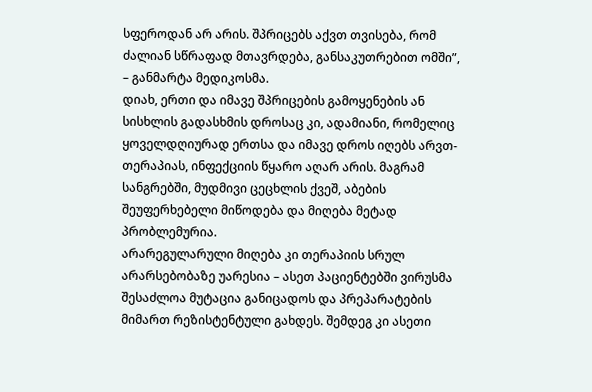სფეროდან არ არის. შპრიცებს აქვთ თვისება, რომ ძალიან სწრაფად მთავრდება, განსაკუთრებით ომში”, – განმარტა მედიკოსმა.
დიახ, ერთი და იმავე შპრიცების გამოყენების ან სისხლის გადასხმის დროსაც კი, ადამიანი, რომელიც ყოველდღიურად ერთსა და იმავე დროს იღებს არვთ-თერაპიას, ინფექციის წყარო აღარ არის. მაგრამ სანგრებში, მუდმივი ცეცხლის ქვეშ, აბების შეუფერხებელი მიწოდება და მიღება მეტად პრობლემურია.
არარეგულარული მიღება კი თერაპიის სრულ არარსებობაზე უარესია – ასეთ პაციენტებში ვირუსმა შესაძლოა მუტაცია განიცადოს და პრეპარატების მიმართ რეზისტენტული გახდეს. შემდეგ კი ასეთი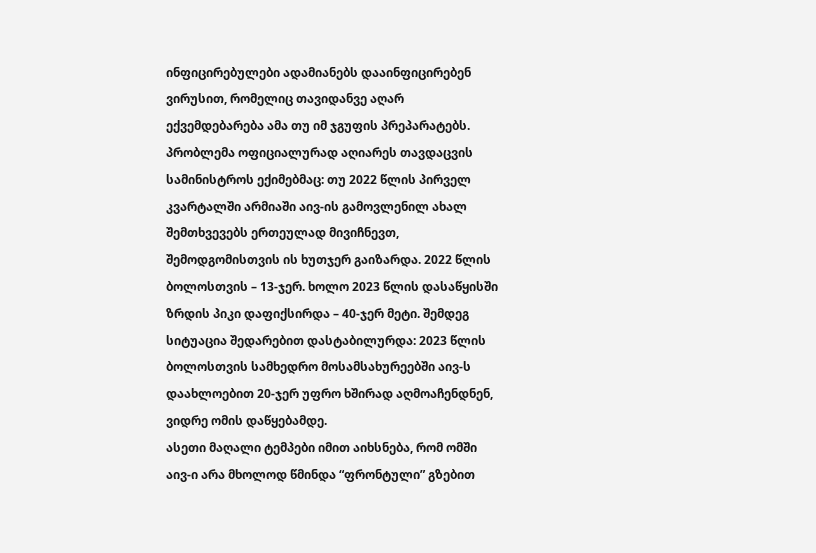ინფიცირებულები ადამიანებს დააინფიცირებენ ვირუსით, რომელიც თავიდანვე აღარ ექვემდებარება ამა თუ იმ ჯგუფის პრეპარატებს.
პრობლემა ოფიციალურად აღიარეს თავდაცვის სამინისტროს ექიმებმაც: თუ 2022 წლის პირველ კვარტალში არმიაში აივ-ის გამოვლენილ ახალ შემთხვევებს ერთეულად მივიჩნევთ, შემოდგომისთვის ის ხუთჯერ გაიზარდა. 2022 წლის ბოლოსთვის – 13-ჯერ. ხოლო 2023 წლის დასაწყისში ზრდის პიკი დაფიქსირდა – 40-ჯერ მეტი. შემდეგ სიტუაცია შედარებით დასტაბილურდა: 2023 წლის ბოლოსთვის სამხედრო მოსამსახურეებში აივ-ს დაახლოებით 20-ჯერ უფრო ხშირად აღმოაჩენდნენ, ვიდრე ომის დაწყებამდე.
ასეთი მაღალი ტემპები იმით აიხსნება, რომ ომში აივ-ი არა მხოლოდ წმინდა “ფრონტული” გზებით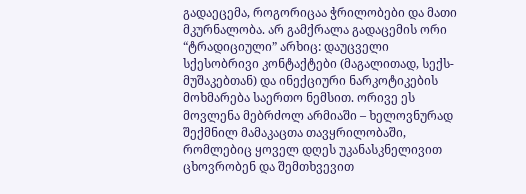გადაეცემა, როგორიცაა ჭრილობები და მათი მკურნალობა. არ გამქრალა გადაცემის ორი “ტრადიციული” არხიც: დაუცველი სქესობრივი კონტაქტები (მაგალითად, სექს-მუშაკებთან) და ინექციური ნარკოტიკების მოხმარება საერთო ნემსით. ორივე ეს მოვლენა მებრძოლ არმიაში – ხელოვნურად შექმნილ მამაკაცთა თავყრილობაში, რომლებიც ყოველ დღეს უკანასკნელივით ცხოვრობენ და შემთხვევით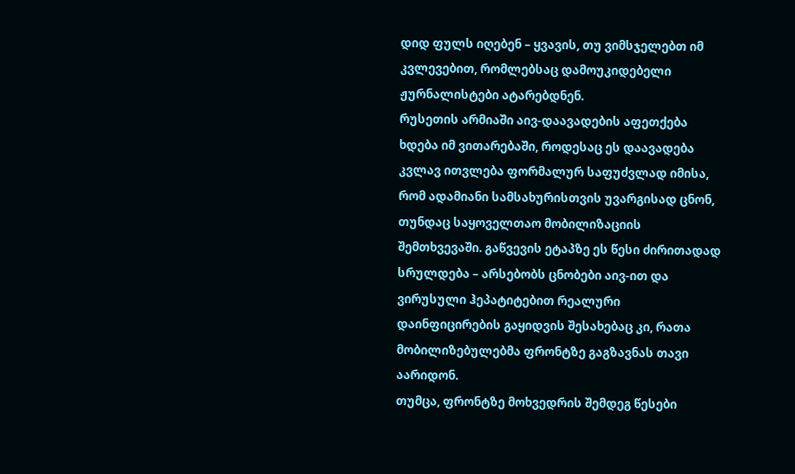დიდ ფულს იღებენ – ყვავის, თუ ვიმსჯელებთ იმ კვლევებით, რომლებსაც დამოუკიდებელი ჟურნალისტები ატარებდნენ.
რუსეთის არმიაში აივ-დაავადების აფეთქება ხდება იმ ვითარებაში, როდესაც ეს დაავადება კვლავ ითვლება ფორმალურ საფუძვლად იმისა, რომ ადამიანი სამსახურისთვის უვარგისად ცნონ, თუნდაც საყოველთაო მობილიზაციის შემთხვევაში. გაწვევის ეტაპზე ეს წესი ძირითადად სრულდება – არსებობს ცნობები აივ-ით და ვირუსული ჰეპატიტებით რეალური დაინფიცირების გაყიდვის შესახებაც კი, რათა მობილიზებულებმა ფრონტზე გაგზავნას თავი აარიდონ.
თუმცა, ფრონტზე მოხვედრის შემდეგ წესები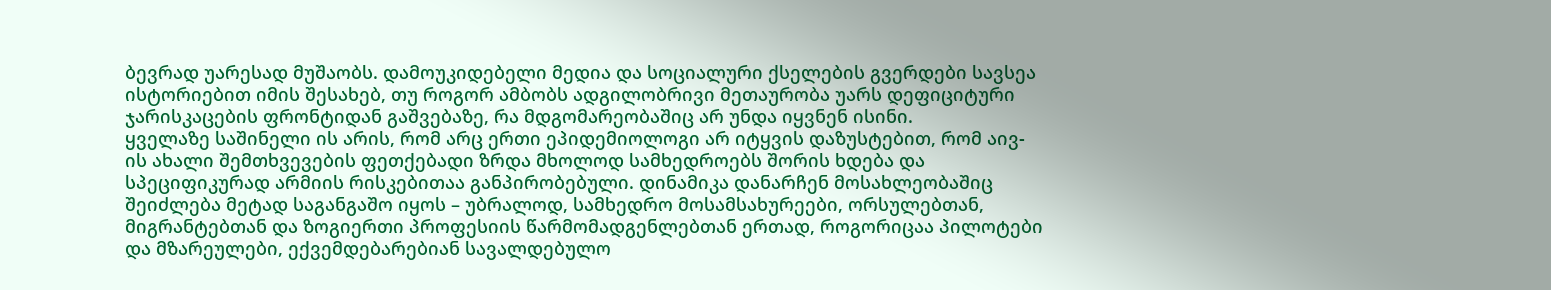ბევრად უარესად მუშაობს. დამოუკიდებელი მედია და სოციალური ქსელების გვერდები სავსეა ისტორიებით იმის შესახებ, თუ როგორ ამბობს ადგილობრივი მეთაურობა უარს დეფიციტური ჯარისკაცების ფრონტიდან გაშვებაზე, რა მდგომარეობაშიც არ უნდა იყვნენ ისინი.
ყველაზე საშინელი ის არის, რომ არც ერთი ეპიდემიოლოგი არ იტყვის დაზუსტებით, რომ აივ-ის ახალი შემთხვევების ფეთქებადი ზრდა მხოლოდ სამხედროებს შორის ხდება და სპეციფიკურად არმიის რისკებითაა განპირობებული. დინამიკა დანარჩენ მოსახლეობაშიც შეიძლება მეტად საგანგაშო იყოს – უბრალოდ, სამხედრო მოსამსახურეები, ორსულებთან, მიგრანტებთან და ზოგიერთი პროფესიის წარმომადგენლებთან ერთად, როგორიცაა პილოტები და მზარეულები, ექვემდებარებიან სავალდებულო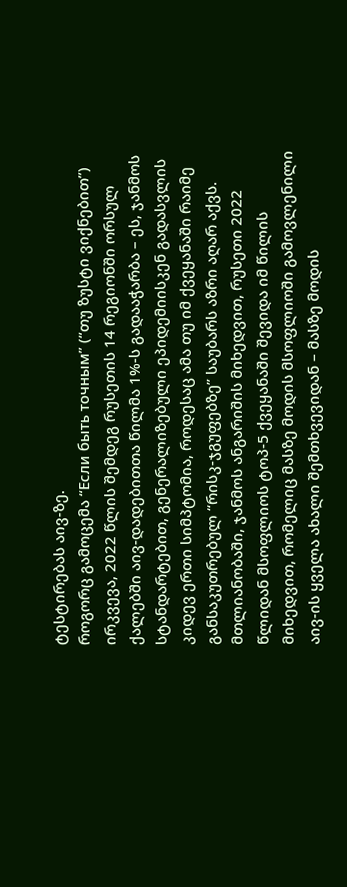ტესტირებას აივ-ზე.
როგორც გამოცემა “Если быть точным” (“თუ ზუსტი ვიქნებით”) ირკვევა, 2022 წლის შემდეგ რუსეთის 14 რეგიონში ორსულ ქალებში აივ-დადებითთა წილმა 1%-ს გადააჭარბა – ეს, ჯანმოს სტანდარტებით, გენერალიზებული ეპიდემიისკენ გადასვლის კიდევ ერთი სიმპტომია, როდესაც ამა თუ იმ ქვეყანაში რაიმე განსაკუთრებულ “რისკ-ჯგუფებზე” საუბარს აზრი აღარ აქვს.
მთლიანობაში, ჯანმოს ანგარიშის მიხედვით, რუსეთი 2022 წლიდან მსოფლიოს ტოპ-5 ქვეყანაში შევიდა იმ წილის მიხედვით, რომელიც მასზე მოდის მსოფლიოში გამოვლენილი აივ-ის ყველა ახალი შემთხვევიდან – მასზე მოდის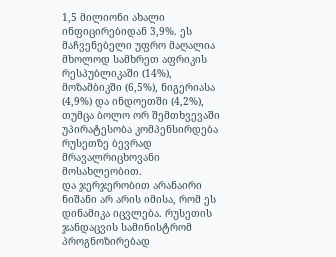1,5 მილიონი ახალი ინფიცირებიდან 3,9%. ეს მაჩვენებელი უფრო მაღალია მხოლოდ სამხრეთ აფრიკის რესპუბლიკაში (14%), მოზამბიკში (6,5%), ნიგერიასა (4,9%) და ინდოეთში (4,2%), თუმცა ბოლო ორ შემთხვევაში უპირატესობა კომპენსირდება რუსეთზე ბევრად მრავალრიცხოვანი მოსახლეობით.
და ჯერჯერობით არანაირი ნიშანი არ არის იმისა, რომ ეს დინამიკა იცვლება. რუსეთის ჯანდაცვის სამინისტრომ პროგნოზირებად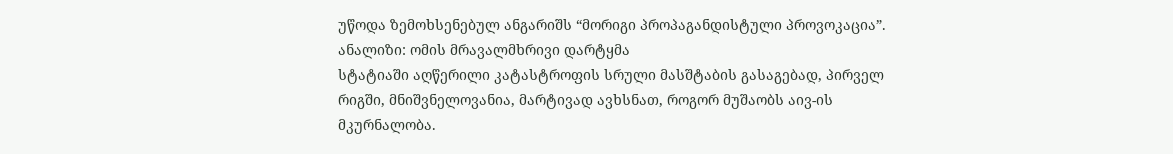უწოდა ზემოხსენებულ ანგარიშს “მორიგი პროპაგანდისტული პროვოკაცია”.
ანალიზი: ომის მრავალმხრივი დარტყმა
სტატიაში აღწერილი კატასტროფის სრული მასშტაბის გასაგებად, პირველ რიგში, მნიშვნელოვანია, მარტივად ავხსნათ, როგორ მუშაობს აივ-ის მკურნალობა.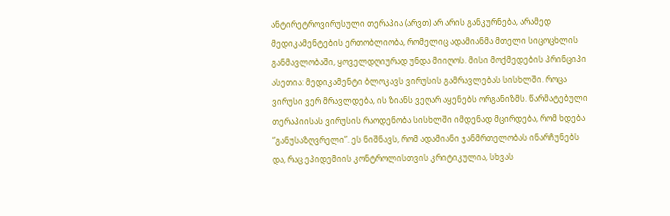ანტირეტროვირუსული თერაპია (არვთ) არ არის განკურნება, არამედ მედიკამენტების ერთობლიობა, რომელიც ადამიანმა მთელი სიცოცხლის განმავლობაში, ყოველდღიურად უნდა მიიღოს. მისი მოქმედების პრინციპი ასეთია: მედიკამენტი ბლოკავს ვირუსის გამრავლებას სისხლში. როცა ვირუსი ვერ მრავლდება, ის ზიანს ვეღარ აყენებს ორგანიზმს. წარმატებული თერაპიისას ვირუსის რაოდენობა სისხლში იმდენად მცირდება, რომ ხდება “განუსაზღვრელი”. ეს ნიშნავს, რომ ადამიანი ჯანმრთელობას ინარჩუნებს და, რაც ეპიდემიის კონტროლისთვის კრიტიკულია, სხვას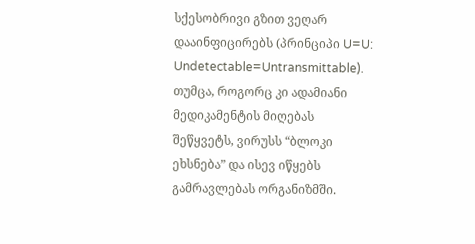სქესობრივი გზით ვეღარ დააინფიცირებს (პრინციპი U=U: Undetectable=Untransmittable). თუმცა, როგორც კი ადამიანი მედიკამენტის მიღებას შეწყვეტს, ვირუსს “ბლოკი ეხსნება” და ისევ იწყებს გამრავლებას ორგანიზმში.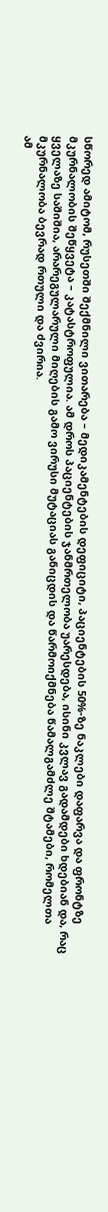სწორედ ამიტომ, რუსეთში შექმნილი ვითარება – მედიკამენტების დეფიციტი, პაციენტების 50%-ზე ნაკლები დაფარვა და ფრონტზე მკურნალობის შეწყვეტა – კატასტროფულია. ამ დროს პაციენტების ჯანმრთელობა უარესდება, ისინი კვლავ გადამდები ხდებიან და, რაც ყველაზე საშიშია, არარეგულარული მიღების გამო ვირუსი მუტაციას განიცდის და წარმოიქმნება წამალგამძლე შტამები, რომელთა მკურნალობა ბევრად რთული და ძვირია.
ამ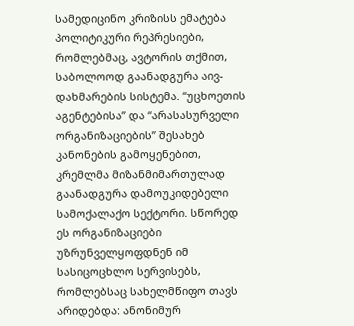სამედიცინო კრიზისს ემატება პოლიტიკური რეპრესიები, რომლებმაც, ავტორის თქმით, საბოლოოდ გაანადგურა აივ-დახმარების სისტემა. “უცხოეთის აგენტებისა” და “არასასურველი ორგანიზაციების” შესახებ კანონების გამოყენებით, კრემლმა მიზანმიმართულად გაანადგურა დამოუკიდებელი სამოქალაქო სექტორი. სწორედ ეს ორგანიზაციები უზრუნველყოფდნენ იმ სასიცოცხლო სერვისებს, რომლებსაც სახელმწიფო თავს არიდებდა: ანონიმურ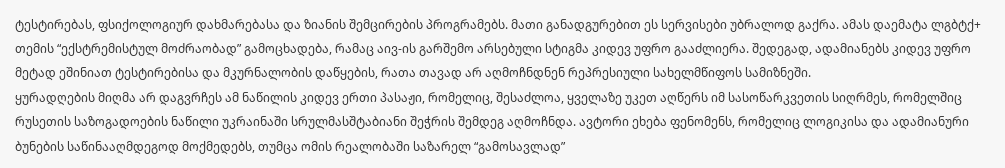ტესტირებას, ფსიქოლოგიურ დახმარებასა და ზიანის შემცირების პროგრამებს. მათი განადგურებით ეს სერვისები უბრალოდ გაქრა. ამას დაემატა ლგბტქ+ თემის “ექსტრემისტულ მოძრაობად” გამოცხადება, რამაც აივ-ის გარშემო არსებული სტიგმა კიდევ უფრო გააძლიერა. შედეგად, ადამიანებს კიდევ უფრო მეტად ეშინიათ ტესტირებისა და მკურნალობის დაწყების, რათა თავად არ აღმოჩნდნენ რეპრესიული სახელმწიფოს სამიზნეში.
ყურადღების მიღმა არ დაგვრჩეს ამ ნაწილის კიდევ ერთი პასაჟი, რომელიც, შესაძლოა, ყველაზე უკეთ აღწერს იმ სასოწარკვეთის სიღრმეს, რომელშიც რუსეთის საზოგადოების ნაწილი უკრაინაში სრულმასშტაბიანი შეჭრის შემდეგ აღმოჩნდა. ავტორი ეხება ფენომენს, რომელიც ლოგიკისა და ადამიანური ბუნების საწინააღმდეგოდ მოქმედებს, თუმცა ომის რეალობაში საზარელ “გამოსავლად”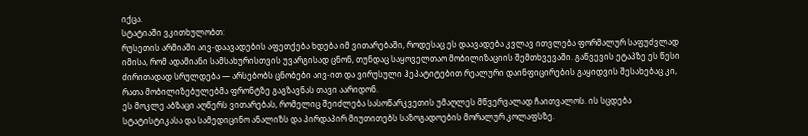იქცა.
სტატიაში ვკითხულობთ:
რუსეთის არმიაში აივ-დაავადების აფეთქება ხდება იმ ვითარებაში, როდესაც ეს დაავადება კვლავ ითვლება ფორმალურ საფუძვლად იმისა, რომ ადამიანი სამსახურისთვის უვარგისად ცნონ, თუნდაც საყოველთაო მობილიზაციის შემთხვევაში. გაწვევის ეტაპზე ეს წესი ძირითადად სრულდება — არსებობს ცნობები აივ-ით და ვირუსული ჰეპატიტებით რეალური დაინფიცირების გაყიდვის შესახებაც კი, რათა მობილიზებულებმა ფრონტზე გაგზავნას თავი აარიდონ.
ეს მოკლე აბზაცი აღწერს ვითარებას, რომელიც შეიძლება სასოწარკვეთის უმაღლეს მწვერვალად ჩაითვალოს. ის სცდება სტატისტიკასა და სამედიცინო ანალიზს და პირდაპირ მიუთითებს საზოგადოების მორალურ კოლაფსზე.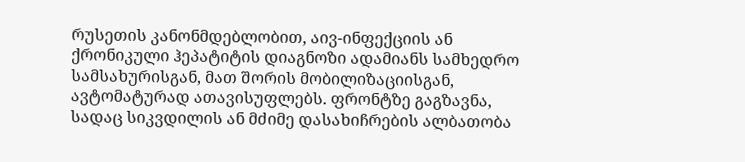რუსეთის კანონმდებლობით, აივ-ინფექციის ან ქრონიკული ჰეპატიტის დიაგნოზი ადამიანს სამხედრო სამსახურისგან, მათ შორის მობილიზაციისგან, ავტომატურად ათავისუფლებს. ფრონტზე გაგზავნა, სადაც სიკვდილის ან მძიმე დასახიჩრების ალბათობა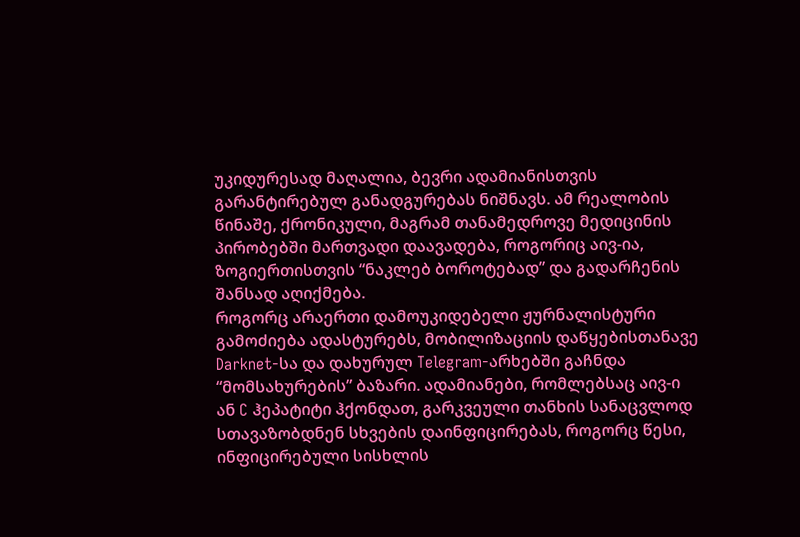უკიდურესად მაღალია, ბევრი ადამიანისთვის გარანტირებულ განადგურებას ნიშნავს. ამ რეალობის წინაშე, ქრონიკული, მაგრამ თანამედროვე მედიცინის პირობებში მართვადი დაავადება, როგორიც აივ-ია, ზოგიერთისთვის “ნაკლებ ბოროტებად” და გადარჩენის შანსად აღიქმება.
როგორც არაერთი დამოუკიდებელი ჟურნალისტური გამოძიება ადასტურებს, მობილიზაციის დაწყებისთანავე Darknet-სა და დახურულ Telegram-არხებში გაჩნდა “მომსახურების” ბაზარი. ადამიანები, რომლებსაც აივ-ი ან C ჰეპატიტი ჰქონდათ, გარკვეული თანხის სანაცვლოდ სთავაზობდნენ სხვების დაინფიცირებას, როგორც წესი, ინფიცირებული სისხლის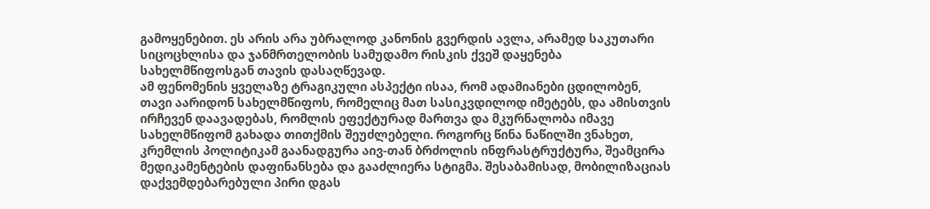გამოყენებით. ეს არის არა უბრალოდ კანონის გვერდის ავლა, არამედ საკუთარი სიცოცხლისა და ჯანმრთელობის სამუდამო რისკის ქვეშ დაყენება სახელმწიფოსგან თავის დასაღწევად.
ამ ფენომენის ყველაზე ტრაგიკული ასპექტი ისაა, რომ ადამიანები ცდილობენ, თავი აარიდონ სახელმწიფოს, რომელიც მათ სასიკვდილოდ იმეტებს, და ამისთვის ირჩევენ დაავადებას, რომლის ეფექტურად მართვა და მკურნალობა იმავე სახელმწიფომ გახადა თითქმის შეუძლებელი. როგორც წინა ნაწილში ვნახეთ, კრემლის პოლიტიკამ გაანადგურა აივ-თან ბრძოლის ინფრასტრუქტურა, შეამცირა მედიკამენტების დაფინანსება და გააძლიერა სტიგმა. შესაბამისად, მობილიზაციას დაქვემდებარებული პირი დგას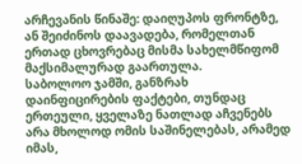არჩევანის წინაშე: დაიღუპოს ფრონტზე, ან შეიძინოს დაავადება, რომელთან ერთად ცხოვრებაც მისმა სახელმწიფომ მაქსიმალურად გაართულა.
საბოლოო ჯამში, განზრახ დაინფიცირების ფაქტები, თუნდაც ერთეული, ყველაზე ნათლად აჩვენებს არა მხოლოდ ომის საშინელებას, არამედ იმას,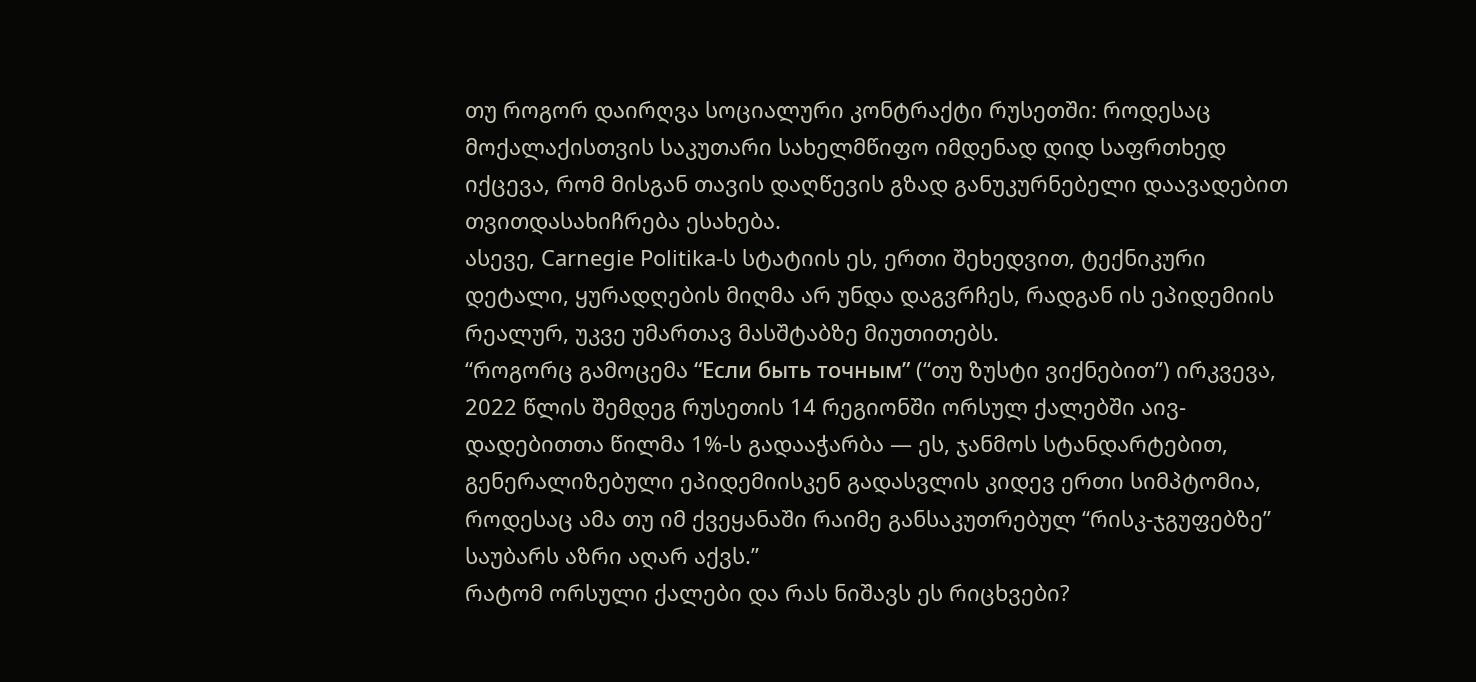თუ როგორ დაირღვა სოციალური კონტრაქტი რუსეთში: როდესაც მოქალაქისთვის საკუთარი სახელმწიფო იმდენად დიდ საფრთხედ იქცევა, რომ მისგან თავის დაღწევის გზად განუკურნებელი დაავადებით თვითდასახიჩრება ესახება.
ასევე, Carnegie Politika-ს სტატიის ეს, ერთი შეხედვით, ტექნიკური დეტალი, ყურადღების მიღმა არ უნდა დაგვრჩეს, რადგან ის ეპიდემიის რეალურ, უკვე უმართავ მასშტაბზე მიუთითებს.
“როგორც გამოცემა “Если быть точным” (“თუ ზუსტი ვიქნებით”) ირკვევა, 2022 წლის შემდეგ რუსეთის 14 რეგიონში ორსულ ქალებში აივ-დადებითთა წილმა 1%-ს გადააჭარბა — ეს, ჯანმოს სტანდარტებით, გენერალიზებული ეპიდემიისკენ გადასვლის კიდევ ერთი სიმპტომია, როდესაც ამა თუ იმ ქვეყანაში რაიმე განსაკუთრებულ “რისკ-ჯგუფებზე” საუბარს აზრი აღარ აქვს.”
რატომ ორსული ქალები და რას ნიშავს ეს რიცხვები?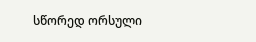სწორედ ორსული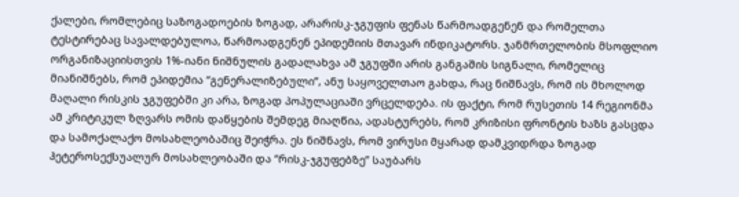ქალები, რომლებიც საზოგადოების ზოგად, არარისკ-ჯგუფის ფენას წარმოადგენენ და რომელთა ტესტირებაც სავალდებულოა, წარმოადგენენ ეპიდემიის მთავარ ინდიკატორს. ჯანმრთელობის მსოფლიო ორგანიზაციისთვის 1%-იანი ნიშნულის გადალახვა ამ ჯგუფში არის განგაშის სიგნალი, რომელიც მიანიშნებს, რომ ეპიდემია “გენერალიზებული”, ანუ საყოველთაო გახდა, რაც ნიშნავს, რომ ის მხოლოდ მაღალი რისკის ჯგუფებში კი არა, ზოგად პოპულაციაში ვრცელდება. ის ფაქტი, რომ რუსეთის 14 რეგიონმა ამ კრიტიკულ ზღვარს ომის დაწყების შემდეგ მიაღწია, ადასტურებს, რომ კრიზისი ფრონტის ხაზს გასცდა და სამოქალაქო მოსახლეობაშიც შეიჭრა. ეს ნიშნავს, რომ ვირუსი მყარად დამკვიდრდა ზოგად ჰეტეროსექსუალურ მოსახლეობაში და “რისკ-ჯგუფებზე” საუბარს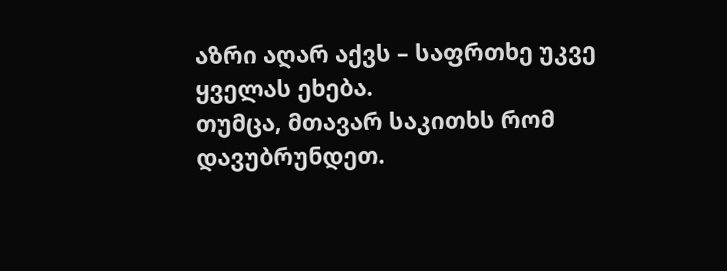აზრი აღარ აქვს – საფრთხე უკვე ყველას ეხება.
თუმცა, მთავარ საკითხს რომ დავუბრუნდეთ.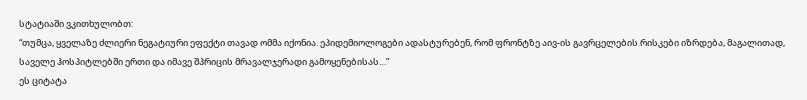სტატიაში ვკითხულობთ:
“თუმცა, ყველაზე ძლიერი ნეგატიური ეფექტი თავად ომმა იქონია. ეპიდემიოლოგები ადასტურებენ, რომ ფრონტზე აივ-ის გავრცელების რისკები იზრდება, მაგალითად, საველე ჰოსპიტლებში ერთი და იმავე შპრიცის მრავალჯერადი გამოყენებისას…”
ეს ციტატა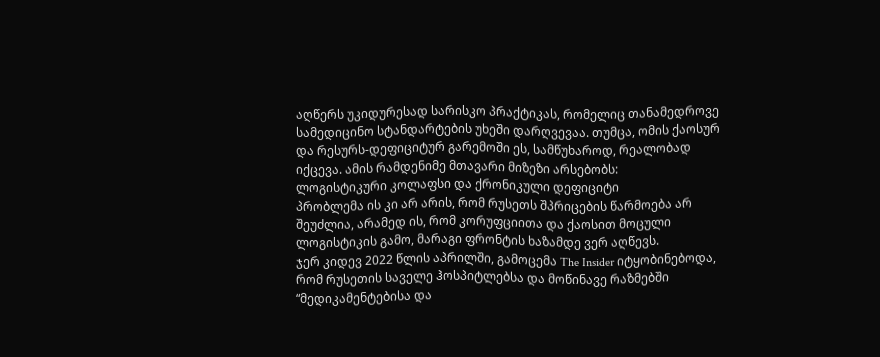აღწერს უკიდურესად სარისკო პრაქტიკას, რომელიც თანამედროვე სამედიცინო სტანდარტების უხეში დარღვევაა. თუმცა, ომის ქაოსურ და რესურს-დეფიციტურ გარემოში ეს, სამწუხაროდ, რეალობად იქცევა. ამის რამდენიმე მთავარი მიზეზი არსებობს:
ლოგისტიკური კოლაფსი და ქრონიკული დეფიციტი
პრობლემა ის კი არ არის, რომ რუსეთს შპრიცების წარმოება არ შეუძლია, არამედ ის, რომ კორუფციითა და ქაოსით მოცული ლოგისტიკის გამო, მარაგი ფრონტის ხაზამდე ვერ აღწევს.
ჯერ კიდევ 2022 წლის აპრილში, გამოცემა The Insider იტყობინებოდა, რომ რუსეთის საველე ჰოსპიტლებსა და მოწინავე რაზმებში “მედიკამენტებისა და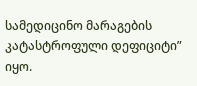სამედიცინო მარაგების კატასტროფული დეფიციტი” იყო.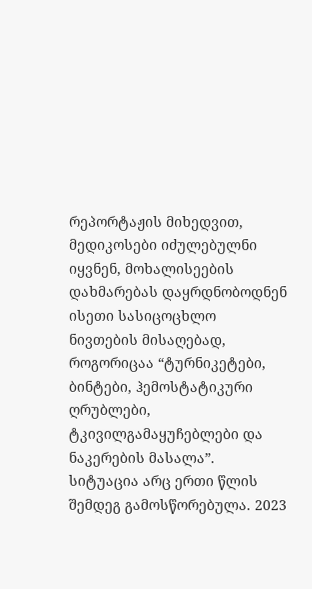რეპორტაჟის მიხედვით, მედიკოსები იძულებულნი იყვნენ, მოხალისეების დახმარებას დაყრდნობოდნენ ისეთი სასიცოცხლო ნივთების მისაღებად, როგორიცაა “ტურნიკეტები, ბინტები, ჰემოსტატიკური ღრუბლები, ტკივილგამაყუჩებლები და ნაკერების მასალა”. სიტუაცია არც ერთი წლის შემდეგ გამოსწორებულა. 2023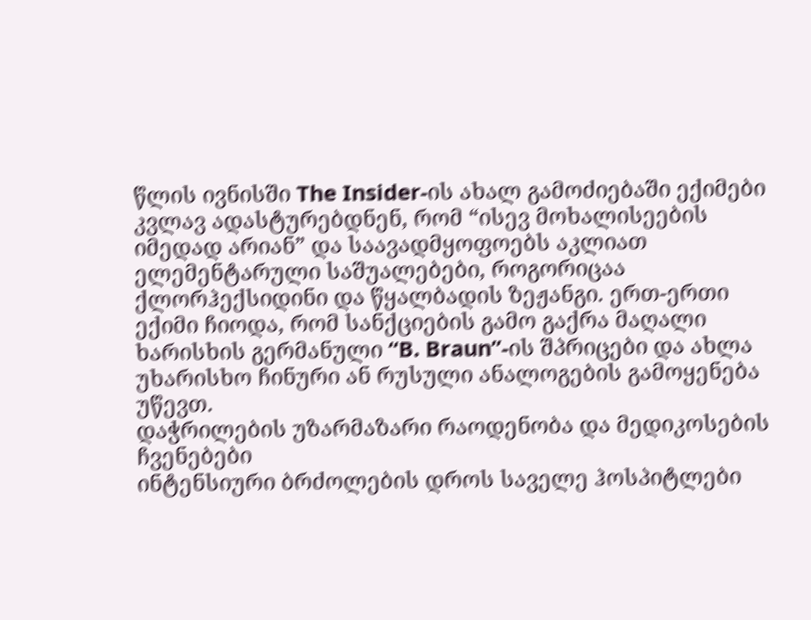წლის ივნისში The Insider-ის ახალ გამოძიებაში ექიმები კვლავ ადასტურებდნენ, რომ “ისევ მოხალისეების იმედად არიან” და საავადმყოფოებს აკლიათ ელემენტარული საშუალებები, როგორიცაა ქლორჰექსიდინი და წყალბადის ზეჟანგი. ერთ-ერთი ექიმი ჩიოდა, რომ სანქციების გამო გაქრა მაღალი ხარისხის გერმანული “B. Braun”-ის შპრიცები და ახლა უხარისხო ჩინური ან რუსული ანალოგების გამოყენება უწევთ.
დაჭრილების უზარმაზარი რაოდენობა და მედიკოსების ჩვენებები
ინტენსიური ბრძოლების დროს საველე ჰოსპიტლები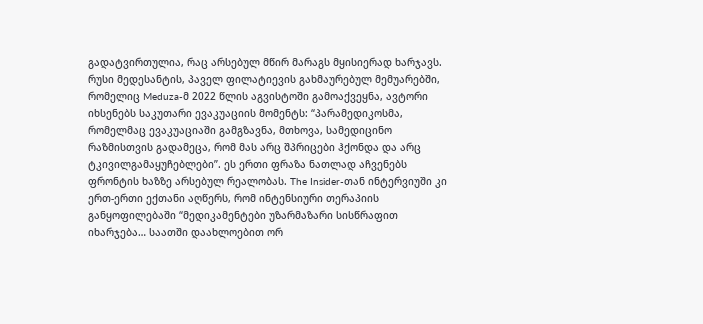გადატვირთულია, რაც არსებულ მწირ მარაგს მყისიერად ხარჯავს. რუსი მედესანტის, პაველ ფილატიევის გახმაურებულ მემუარებში, რომელიც Meduza-მ 2022 წლის აგვისტოში გამოაქვეყნა, ავტორი იხსენებს საკუთარი ევაკუაციის მომენტს: “პარამედიკოსმა, რომელმაც ევაკუაციაში გამგზავნა, მთხოვა, სამედიცინო რაზმისთვის გადამეცა, რომ მას არც შპრიცები ჰქონდა და არც ტკივილგამაყუჩებლები”. ეს ერთი ფრაზა ნათლად აჩვენებს ფრონტის ხაზზე არსებულ რეალობას. The Insider-თან ინტერვიუში კი ერთ-ერთი ექთანი აღწერს, რომ ინტენსიური თერაპიის განყოფილებაში “მედიკამენტები უზარმაზარი სისწრაფით იხარჯება… საათში დაახლოებით ორ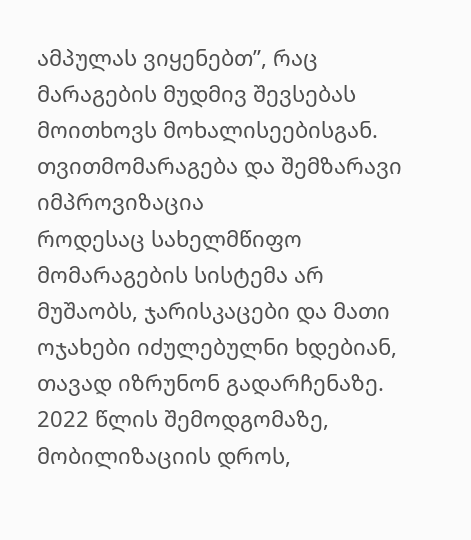ამპულას ვიყენებთ”, რაც მარაგების მუდმივ შევსებას მოითხოვს მოხალისეებისგან.
თვითმომარაგება და შემზარავი იმპროვიზაცია
როდესაც სახელმწიფო მომარაგების სისტემა არ მუშაობს, ჯარისკაცები და მათი ოჯახები იძულებულნი ხდებიან, თავად იზრუნონ გადარჩენაზე. 2022 წლის შემოდგომაზე, მობილიზაციის დროს,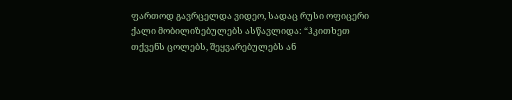ფართოდ გავრცელდა ვიდეო, სადაც რუსი ოფიცერი ქალი მობილიზებულებს ასწავლიდა: “ჰკითხეთ თქვენს ცოლებს, შეყვარებულებს ან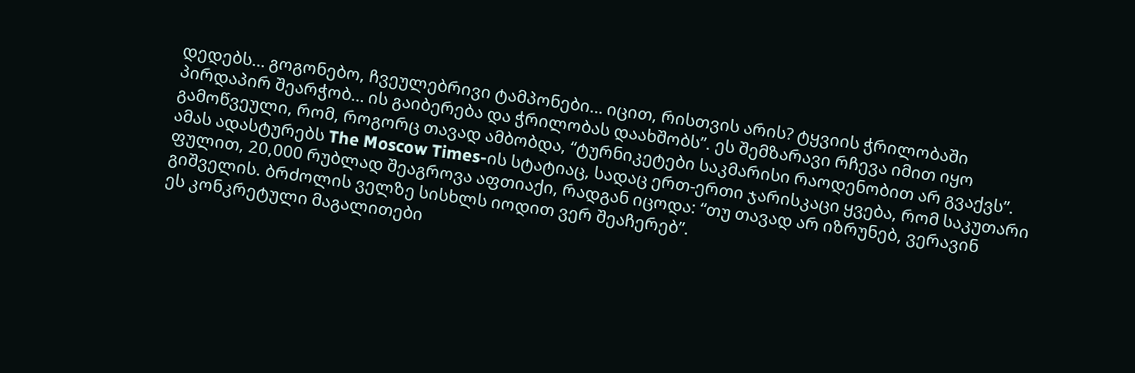დედებს… გოგონებო, ჩვეულებრივი ტამპონები… იცით, რისთვის არის? ტყვიის ჭრილობაში პირდაპირ შეარჭობ… ის გაიბერება და ჭრილობას დაახშობს”. ეს შემზარავი რჩევა იმით იყო გამოწვეული, რომ, როგორც თავად ამბობდა, “ტურნიკეტები საკმარისი რაოდენობით არ გვაქვს”. ამას ადასტურებს The Moscow Times-ის სტატიაც, სადაც ერთ-ერთი ჯარისკაცი ყვება, რომ საკუთარი ფულით, 20,000 რუბლად შეაგროვა აფთიაქი, რადგან იცოდა: “თუ თავად არ იზრუნებ, ვერავინ გიშველის. ბრძოლის ველზე სისხლს იოდით ვერ შეაჩერებ”.
ეს კონკრეტული მაგალითები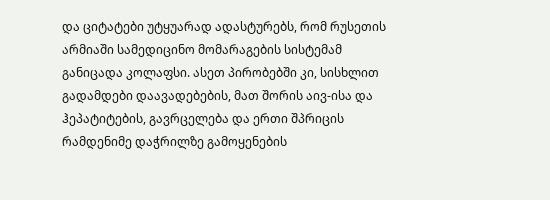და ციტატები უტყუარად ადასტურებს, რომ რუსეთის არმიაში სამედიცინო მომარაგების სისტემამ განიცადა კოლაფსი. ასეთ პირობებში კი, სისხლით გადამდები დაავადებების, მათ შორის აივ-ისა და ჰეპატიტების, გავრცელება და ერთი შპრიცის რამდენიმე დაჭრილზე გამოყენების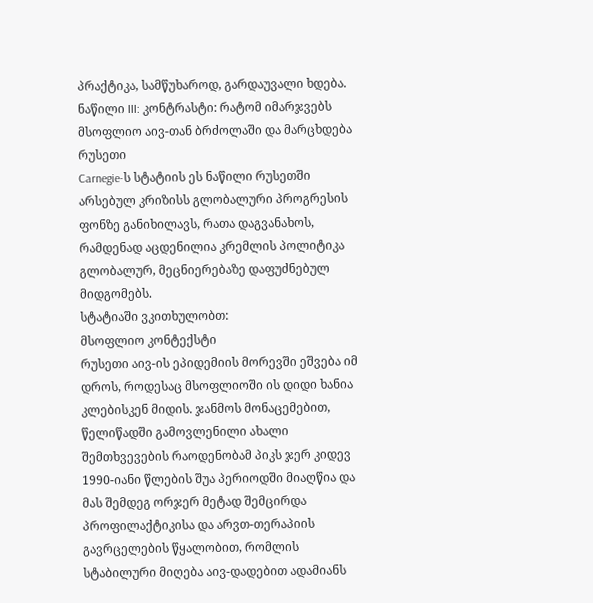პრაქტიკა, სამწუხაროდ, გარდაუვალი ხდება.
ნაწილი III: კონტრასტი: რატომ იმარჯვებს მსოფლიო აივ-თან ბრძოლაში და მარცხდება რუსეთი
Carnegie-ს სტატიის ეს ნაწილი რუსეთში არსებულ კრიზისს გლობალური პროგრესის ფონზე განიხილავს, რათა დაგვანახოს, რამდენად აცდენილია კრემლის პოლიტიკა გლობალურ, მეცნიერებაზე დაფუძნებულ მიდგომებს.
სტატიაში ვკითხულობთ:
მსოფლიო კონტექსტი
რუსეთი აივ-ის ეპიდემიის მორევში ეშვება იმ დროს, როდესაც მსოფლიოში ის დიდი ხანია კლებისკენ მიდის. ჯანმოს მონაცემებით, წელიწადში გამოვლენილი ახალი შემთხვევების რაოდენობამ პიკს ჯერ კიდევ 1990-იანი წლების შუა პერიოდში მიაღწია და მას შემდეგ ორჯერ მეტად შემცირდა პროფილაქტიკისა და არვთ-თერაპიის გავრცელების წყალობით, რომლის სტაბილური მიღება აივ-დადებით ადამიანს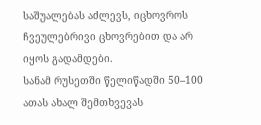საშუალებას აძლევს, იცხოვროს ჩვეულებრივი ცხოვრებით და არ იყოს გადამდები.
სანამ რუსეთში წელიწადში 50–100 ათას ახალ შემთხვევას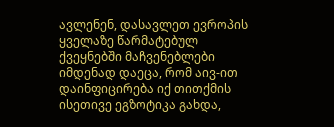ავლენენ, დასავლეთ ევროპის ყველაზე წარმატებულ ქვეყნებში მაჩვენებლები იმდენად დაეცა, რომ აივ-ით დაინფიცირება იქ თითქმის ისეთივე ეგზოტიკა გახდა,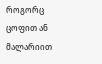როგორც ცოფით ან მალარიით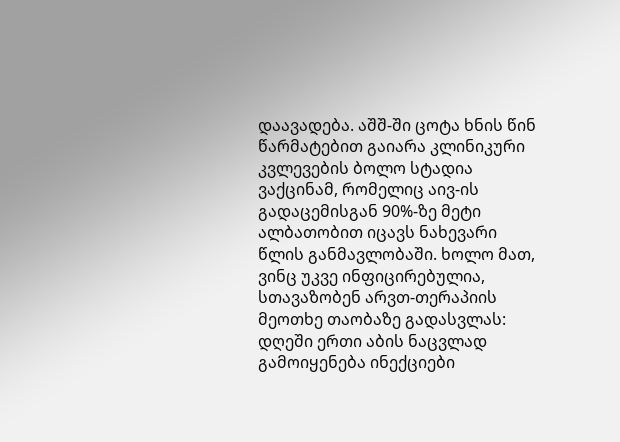დაავადება. აშშ-ში ცოტა ხნის წინ წარმატებით გაიარა კლინიკური კვლევების ბოლო სტადია ვაქცინამ, რომელიც აივ-ის გადაცემისგან 90%-ზე მეტი ალბათობით იცავს ნახევარი წლის განმავლობაში. ხოლო მათ, ვინც უკვე ინფიცირებულია, სთავაზობენ არვთ-თერაპიის მეოთხე თაობაზე გადასვლას: დღეში ერთი აბის ნაცვლად გამოიყენება ინექციები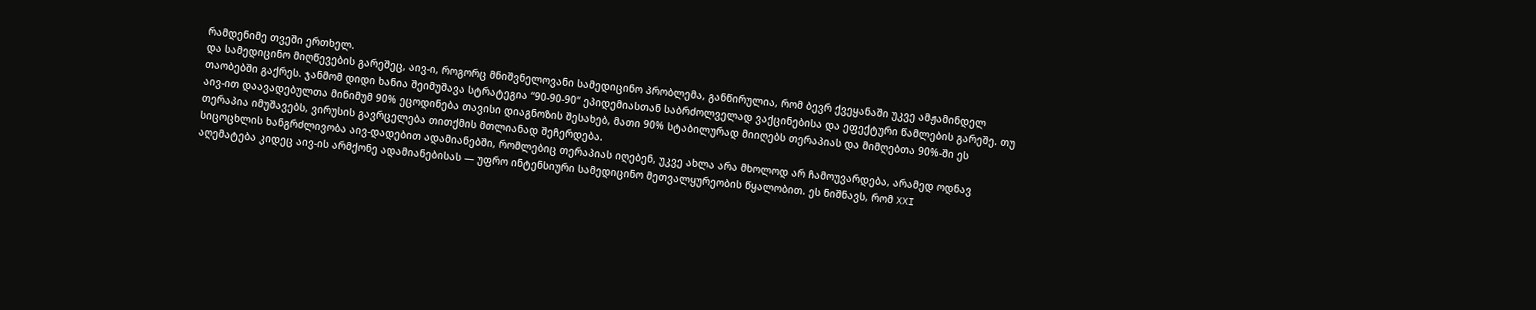რამდენიმე თვეში ერთხელ.
და სამედიცინო მიღწევების გარეშეც, აივ-ი, როგორც მნიშვნელოვანი სამედიცინო პრობლემა, განწირულია, რომ ბევრ ქვეყანაში უკვე ამჟამინდელ თაობებში გაქრეს. ჯანმომ დიდი ხანია შეიმუშავა სტრატეგია “90-90-90“ ეპიდემიასთან საბრძოლველად ვაქცინებისა და ეფექტური წამლების გარეშე. თუ აივ-ით დაავადებულთა მინიმუმ 90% ეცოდინება თავისი დიაგნოზის შესახებ, მათი 90% სტაბილურად მიიღებს თერაპიას და მიმღებთა 90%-ში ეს თერაპია იმუშავებს, ვირუსის გავრცელება თითქმის მთლიანად შეჩერდება.
სიცოცხლის ხანგრძლივობა აივ-დადებით ადამიანებში, რომლებიც თერაპიას იღებენ, უკვე ახლა არა მხოლოდ არ ჩამოუვარდება, არამედ ოდნავ აღემატება კიდეც აივ-ის არმქონე ადამიანებისას — უფრო ინტენსიური სამედიცინო მეთვალყურეობის წყალობით. ეს ნიშნავს, რომ XXI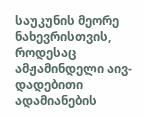საუკუნის მეორე ნახევრისთვის, როდესაც ამჟამინდელი აივ-დადებითი ადამიანების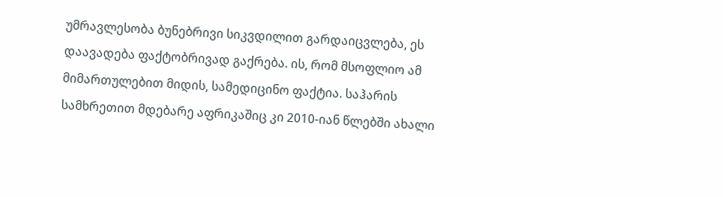უმრავლესობა ბუნებრივი სიკვდილით გარდაიცვლება, ეს დაავადება ფაქტობრივად გაქრება. ის, რომ მსოფლიო ამ მიმართულებით მიდის, სამედიცინო ფაქტია. საჰარის სამხრეთით მდებარე აფრიკაშიც კი 2010-იან წლებში ახალი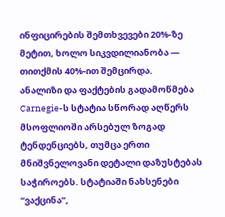ინფიცირების შემთხვევები 20%-ზე მეტით, ხოლო სიკვდილიანობა — თითქმის 40%-ით შემცირდა.
ანალიზი და ფაქტების გადამოწმება
Carnegie-ს სტატია სწორად აღწერს მსოფლიოში არსებულ ზოგად ტენდენციებს, თუმცა ერთი მნიშვნელოვანი დეტალი დაზუსტებას საჭიროებს. სტატიაში ნახსენები “ვაქცინა”,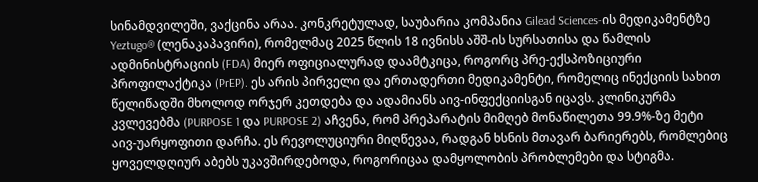სინამდვილეში, ვაქცინა არაა. კონკრეტულად, საუბარია კომპანია Gilead Sciences-ის მედიკამენტზე Yeztugo® (ლენაკაპავირი), რომელმაც 2025 წლის 18 ივნისს აშშ-ის სურსათისა და წამლის ადმინისტრაციის (FDA) მიერ ოფიციალურად დაამტკიცა, როგორც პრე-ექსპოზიციური პროფილაქტიკა (PrEP). ეს არის პირველი და ერთადერთი მედიკამენტი, რომელიც ინექციის სახით წელიწადში მხოლოდ ორჯერ კეთდება და ადამიანს აივ-ინფექციისგან იცავს. კლინიკურმა კვლევებმა (PURPOSE 1 და PURPOSE 2) აჩვენა, რომ პრეპარატის მიმღებ მონაწილეთა 99.9%-ზე მეტი აივ-უარყოფითი დარჩა. ეს რევოლუციური მიღწევაა, რადგან ხსნის მთავარ ბარიერებს, რომლებიც ყოველდღიურ აბებს უკავშირდებოდა, როგორიცაა დამყოლობის პრობლემები და სტიგმა.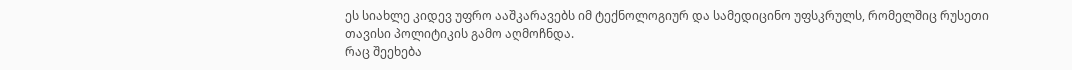ეს სიახლე კიდევ უფრო ააშკარავებს იმ ტექნოლოგიურ და სამედიცინო უფსკრულს, რომელშიც რუსეთი თავისი პოლიტიკის გამო აღმოჩნდა.
რაც შეეხება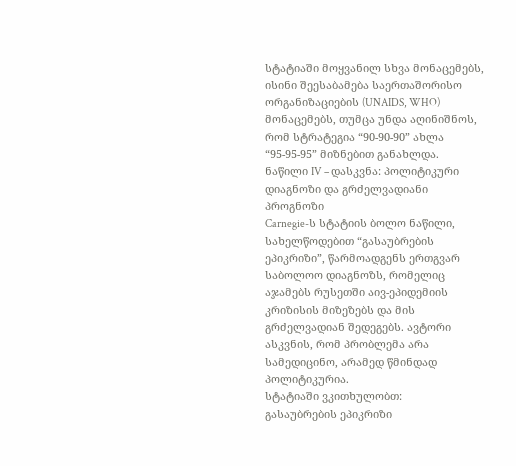სტატიაში მოყვანილ სხვა მონაცემებს, ისინი შეესაბამება საერთაშორისო ორგანიზაციების (UNAIDS, WHO) მონაცემებს, თუმცა უნდა აღინიშნოს, რომ სტრატეგია “90-90-90” ახლა “95-95-95” მიზნებით განახლდა.
ნაწილი IV – დასკვნა: პოლიტიკური დიაგნოზი და გრძელვადიანი პროგნოზი
Carnegie-ს სტატიის ბოლო ნაწილი, სახელწოდებით “გასაუბრების ეპიკრიზი”, წარმოადგენს ერთგვარ საბოლოო დიაგნოზს, რომელიც აჯამებს რუსეთში აივ-ეპიდემიის კრიზისის მიზეზებს და მის გრძელვადიან შედეგებს. ავტორი ასკვნის, რომ პრობლემა არა სამედიცინო, არამედ წმინდად პოლიტიკურია.
სტატიაში ვკითხულობთ:
გასაუბრების ეპიკრიზი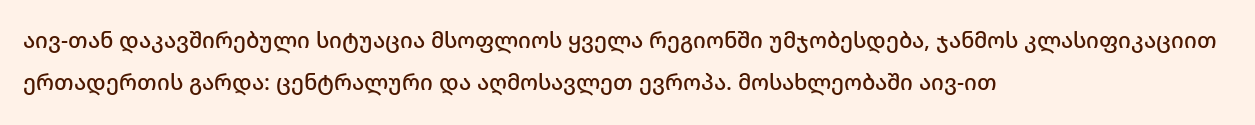აივ-თან დაკავშირებული სიტუაცია მსოფლიოს ყველა რეგიონში უმჯობესდება, ჯანმოს კლასიფიკაციით ერთადერთის გარდა: ცენტრალური და აღმოსავლეთ ევროპა. მოსახლეობაში აივ-ით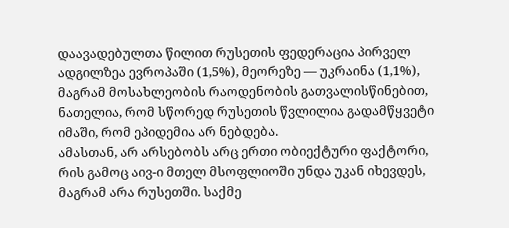დაავადებულთა წილით რუსეთის ფედერაცია პირველ ადგილზეა ევროპაში (1,5%), მეორეზე — უკრაინა (1,1%), მაგრამ მოსახლეობის რაოდენობის გათვალისწინებით, ნათელია, რომ სწორედ რუსეთის წვლილია გადამწყვეტი იმაში, რომ ეპიდემია არ ნებდება.
ამასთან, არ არსებობს არც ერთი ობიექტური ფაქტორი, რის გამოც აივ-ი მთელ მსოფლიოში უნდა უკან იხევდეს, მაგრამ არა რუსეთში. საქმე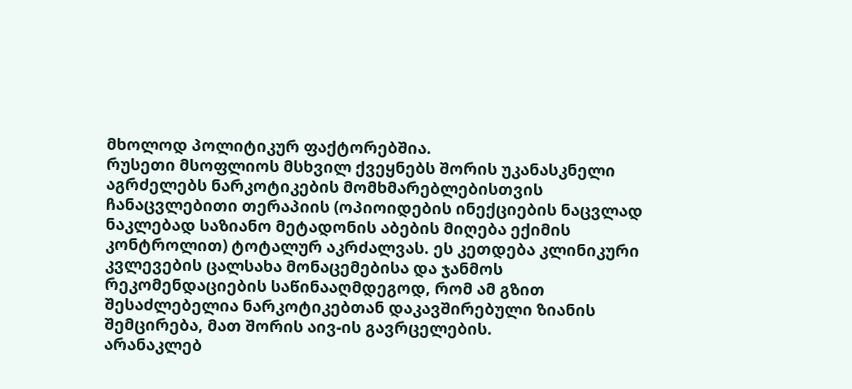მხოლოდ პოლიტიკურ ფაქტორებშია.
რუსეთი მსოფლიოს მსხვილ ქვეყნებს შორის უკანასკნელი აგრძელებს ნარკოტიკების მომხმარებლებისთვის ჩანაცვლებითი თერაპიის (ოპიოიდების ინექციების ნაცვლად ნაკლებად საზიანო მეტადონის აბების მიღება ექიმის კონტროლით) ტოტალურ აკრძალვას. ეს კეთდება კლინიკური კვლევების ცალსახა მონაცემებისა და ჯანმოს რეკომენდაციების საწინააღმდეგოდ, რომ ამ გზით შესაძლებელია ნარკოტიკებთან დაკავშირებული ზიანის შემცირება, მათ შორის აივ-ის გავრცელების.
არანაკლებ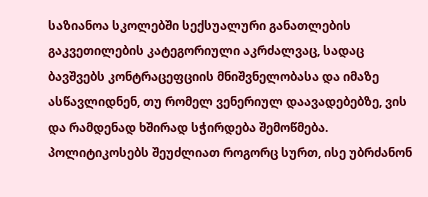საზიანოა სკოლებში სექსუალური განათლების გაკვეთილების კატეგორიული აკრძალვაც, სადაც ბავშვებს კონტრაცეფციის მნიშვნელობასა და იმაზე ასწავლიდნენ, თუ რომელ ვენერიულ დაავადებებზე, ვის და რამდენად ხშირად სჭირდება შემოწმება.
პოლიტიკოსებს შეუძლიათ როგორც სურთ, ისე უბრძანონ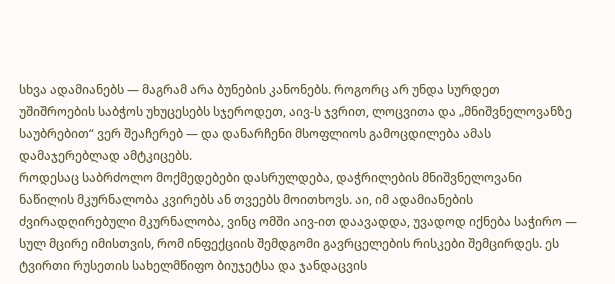სხვა ადამიანებს — მაგრამ არა ბუნების კანონებს. როგორც არ უნდა სურდეთ უშიშროების საბჭოს უხუცესებს სჯეროდეთ, აივ-ს ჯვრით, ლოცვითა და „მნიშვნელოვანზე საუბრებით“ ვერ შეაჩერებ — და დანარჩენი მსოფლიოს გამოცდილება ამას დამაჯერებლად ამტკიცებს.
როდესაც საბრძოლო მოქმედებები დასრულდება, დაჭრილების მნიშვნელოვანი ნაწილის მკურნალობა კვირებს ან თვეებს მოითხოვს. აი, იმ ადამიანების ძვირადღირებული მკურნალობა, ვინც ომში აივ-ით დაავადდა, უვადოდ იქნება საჭირო — სულ მცირე იმისთვის, რომ ინფექციის შემდგომი გავრცელების რისკები შემცირდეს. ეს ტვირთი რუსეთის სახელმწიფო ბიუჯეტსა და ჯანდაცვის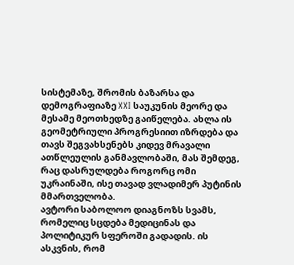სისტემაზე, შრომის ბაზარსა და დემოგრაფიაზე XXI საუკუნის მეორე და მესამე მეოთხედზე გაიწელება. ახლა ის გეომეტრიული პროგრესიით იზრდება და თავს შეგვახსენებს კიდევ მრავალი ათწლეულის განმავლობაში, მას შემდეგ, რაც დასრულდება როგორც ომი უკრაინაში, ისე თავად ვლადიმერ პუტინის მმართველობა.
ავტორი საბოლოო დიაგნოზს სვამს, რომელიც სცდება მედიცინას და პოლიტიკურ სფეროში გადადის. ის ასკვნის, რომ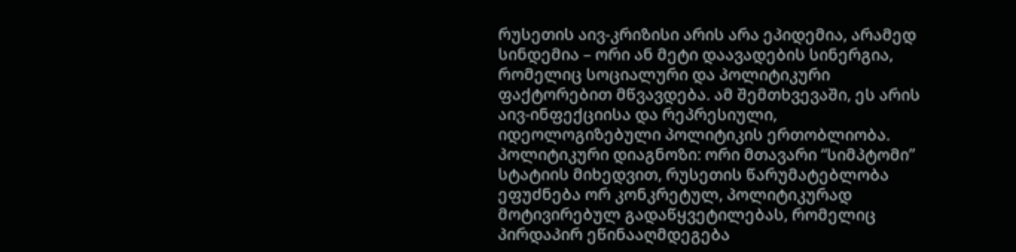რუსეთის აივ-კრიზისი არის არა ეპიდემია, არამედ სინდემია – ორი ან მეტი დაავადების სინერგია, რომელიც სოციალური და პოლიტიკური ფაქტორებით მწვავდება. ამ შემთხვევაში, ეს არის აივ-ინფექციისა და რეპრესიული, იდეოლოგიზებული პოლიტიკის ერთობლიობა.
პოლიტიკური დიაგნოზი: ორი მთავარი “სიმპტომი”
სტატიის მიხედვით, რუსეთის წარუმატებლობა ეფუძნება ორ კონკრეტულ, პოლიტიკურად მოტივირებულ გადაწყვეტილებას, რომელიც პირდაპირ ეწინააღმდეგება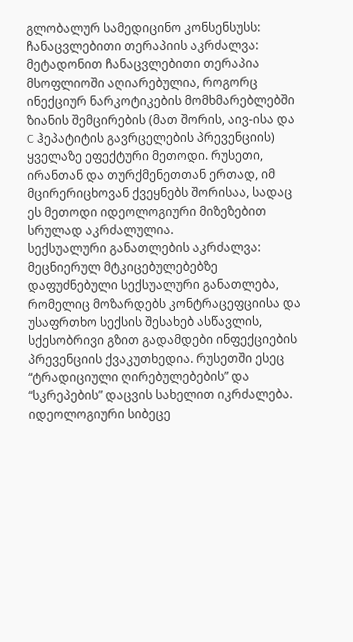გლობალურ სამედიცინო კონსენსუსს:
ჩანაცვლებითი თერაპიის აკრძალვა: მეტადონით ჩანაცვლებითი თერაპია მსოფლიოში აღიარებულია, როგორც ინექციურ ნარკოტიკების მომხმარებლებში ზიანის შემცირების (მათ შორის, აივ-ისა და C ჰეპატიტის გავრცელების პრევენციის) ყველაზე ეფექტური მეთოდი. რუსეთი, ირანთან და თურქმენეთთან ერთად, იმ მცირერიცხოვან ქვეყნებს შორისაა, სადაც ეს მეთოდი იდეოლოგიური მიზეზებით სრულად აკრძალულია.
სექსუალური განათლების აკრძალვა: მეცნიერულ მტკიცებულებებზე დაფუძნებული სექსუალური განათლება, რომელიც მოზარდებს კონტრაცეფციისა და უსაფრთხო სექსის შესახებ ასწავლის, სქესობრივი გზით გადამდები ინფექციების პრევენციის ქვაკუთხედია. რუსეთში ესეც “ტრადიციული ღირებულებების” და “სკრეპების” დაცვის სახელით იკრძალება.
იდეოლოგიური სიბეცე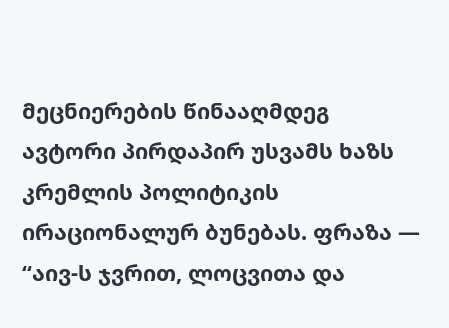მეცნიერების წინააღმდეგ
ავტორი პირდაპირ უსვამს ხაზს კრემლის პოლიტიკის ირაციონალურ ბუნებას. ფრაზა — “აივ-ს ჯვრით, ლოცვითა და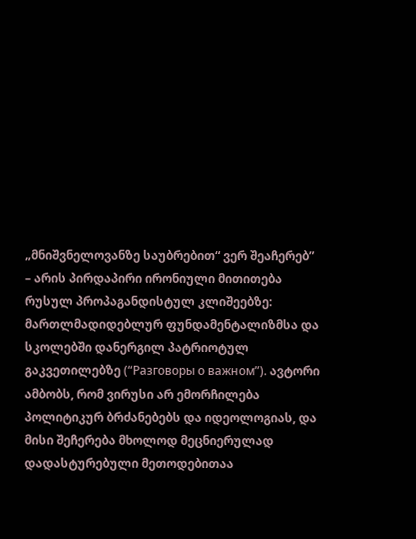„მნიშვნელოვანზე საუბრებით“ ვერ შეაჩერებ” – არის პირდაპირი ირონიული მითითება რუსულ პროპაგანდისტულ კლიშეებზე: მართლმადიდებლურ ფუნდამენტალიზმსა და სკოლებში დანერგილ პატრიოტულ გაკვეთილებზე (“Разговоры о важном”). ავტორი ამბობს, რომ ვირუსი არ ემორჩილება პოლიტიკურ ბრძანებებს და იდეოლოგიას, და მისი შეჩერება მხოლოდ მეცნიერულად დადასტურებული მეთოდებითაა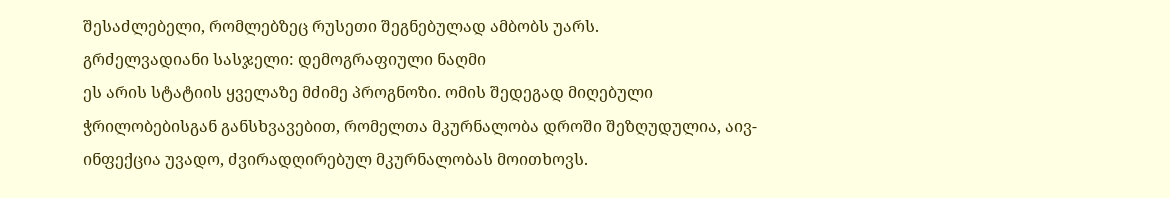შესაძლებელი, რომლებზეც რუსეთი შეგნებულად ამბობს უარს.
გრძელვადიანი სასჯელი: დემოგრაფიული ნაღმი
ეს არის სტატიის ყველაზე მძიმე პროგნოზი. ომის შედეგად მიღებული ჭრილობებისგან განსხვავებით, რომელთა მკურნალობა დროში შეზღუდულია, აივ-ინფექცია უვადო, ძვირადღირებულ მკურნალობას მოითხოვს.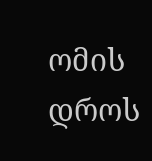ომის დროს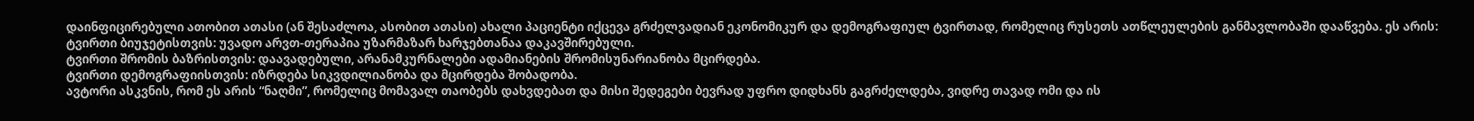დაინფიცირებული ათობით ათასი (ან შესაძლოა, ასობით ათასი) ახალი პაციენტი იქცევა გრძელვადიან ეკონომიკურ და დემოგრაფიულ ტვირთად, რომელიც რუსეთს ათწლეულების განმავლობაში დააწვება. ეს არის:
ტვირთი ბიუჯეტისთვის: უვადო არვთ-თერაპია უზარმაზარ ხარჯებთანაა დაკავშირებული.
ტვირთი შრომის ბაზრისთვის: დაავადებული, არანამკურნალები ადამიანების შრომისუნარიანობა მცირდება.
ტვირთი დემოგრაფიისთვის: იზრდება სიკვდილიანობა და მცირდება შობადობა.
ავტორი ასკვნის, რომ ეს არის “ნაღმი”, რომელიც მომავალ თაობებს დახვდებათ და მისი შედეგები ბევრად უფრო დიდხანს გაგრძელდება, ვიდრე თავად ომი და ის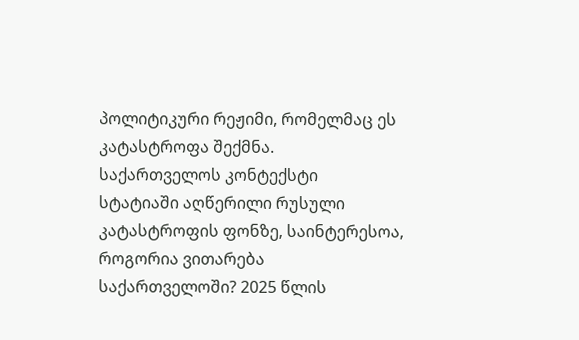პოლიტიკური რეჟიმი, რომელმაც ეს კატასტროფა შექმნა.
საქართველოს კონტექსტი
სტატიაში აღწერილი რუსული კატასტროფის ფონზე, საინტერესოა, როგორია ვითარება საქართველოში? 2025 წლის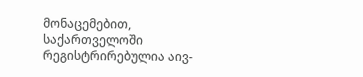მონაცემებით, საქართველოში რეგისტრირებულია აივ-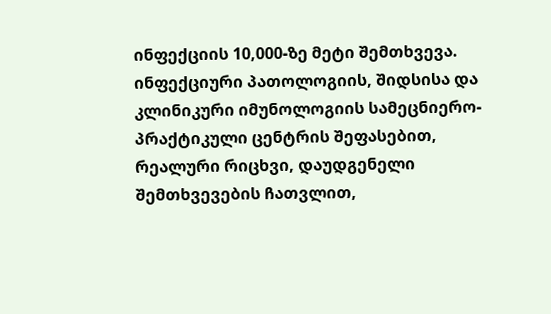ინფექციის 10,000-ზე მეტი შემთხვევა. ინფექციური პათოლოგიის, შიდსისა და კლინიკური იმუნოლოგიის სამეცნიერო-პრაქტიკული ცენტრის შეფასებით, რეალური რიცხვი, დაუდგენელი შემთხვევების ჩათვლით,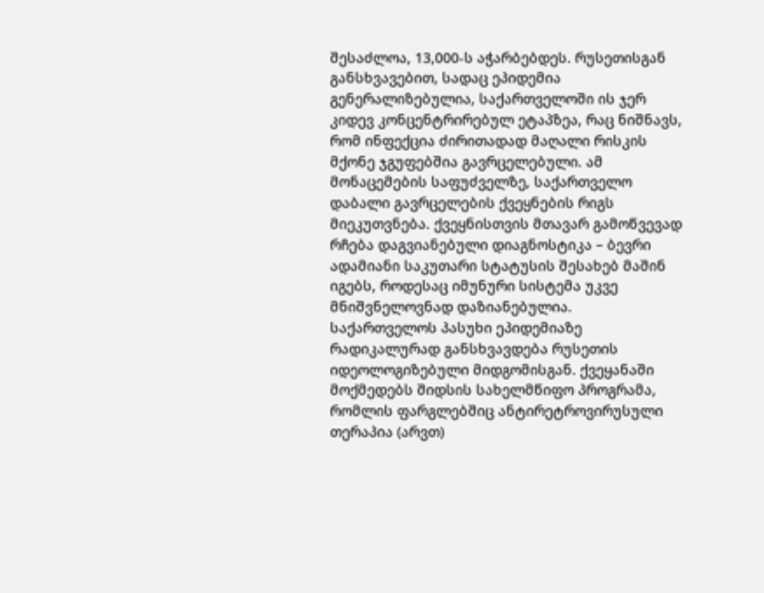შესაძლოა, 13,000-ს აჭარბებდეს. რუსეთისგან განსხვავებით, სადაც ეპიდემია გენერალიზებულია, საქართველოში ის ჯერ კიდევ კონცენტრირებულ ეტაპზეა, რაც ნიშნავს, რომ ინფექცია ძირითადად მაღალი რისკის მქონე ჯგუფებშია გავრცელებული. ამ მონაცემების საფუძველზე, საქართველო დაბალი გავრცელების ქვეყნების რიგს მიეკუთვნება. ქვეყნისთვის მთავარ გამოწვევად რჩება დაგვიანებული დიაგნოსტიკა – ბევრი ადამიანი საკუთარი სტატუსის შესახებ მაშინ იგებს, როდესაც იმუნური სისტემა უკვე მნიშვნელოვნად დაზიანებულია.
საქართველოს პასუხი ეპიდემიაზე რადიკალურად განსხვავდება რუსეთის იდეოლოგიზებული მიდგომისგან. ქვეყანაში მოქმედებს შიდსის სახელმწიფო პროგრამა, რომლის ფარგლებშიც ანტირეტროვირუსული თერაპია (არვთ)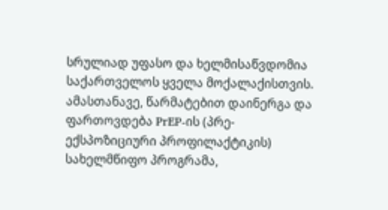სრულიად უფასო და ხელმისაწვდომია საქართველოს ყველა მოქალაქისთვის. ამასთანავე, წარმატებით დაინერგა და ფართოვდება PrEP-ის (პრე-ექსპოზიციური პროფილაქტიკის) სახელმწიფო პროგრამა,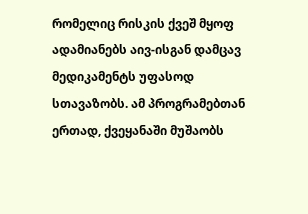რომელიც რისკის ქვეშ მყოფ ადამიანებს აივ-ისგან დამცავ მედიკამენტს უფასოდ სთავაზობს. ამ პროგრამებთან ერთად, ქვეყანაში მუშაობს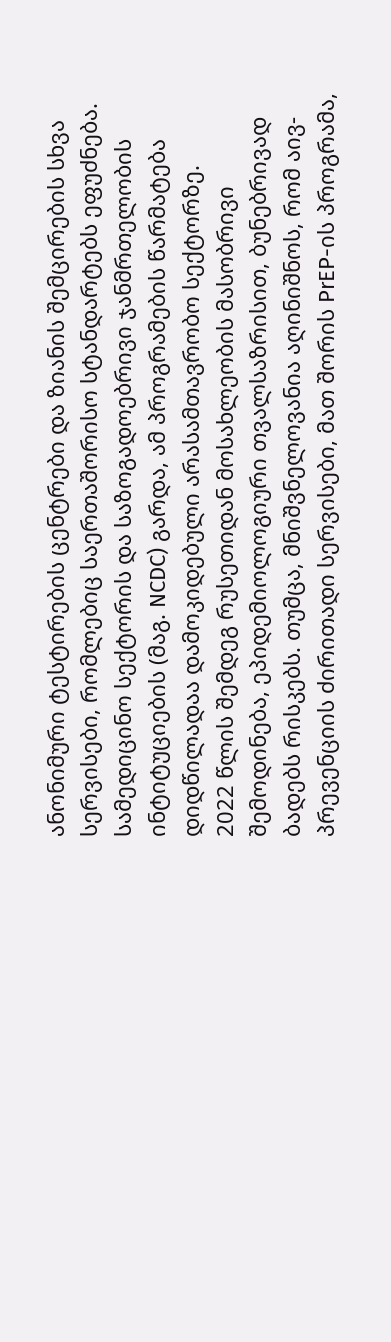ანონიმური ტესტირების ცენტრები და ზიანის შემცირების სხვა სერვისები, რომლებიც საერთაშორისო სტანდარტებს ეფუძნება. სამედიცინო სექტორის და საზოგადოებრივი ჯანმრთელობის ინტიტუციების (მაგ. NCDC) გარდა, ამ პროგრამების წარმატება დიდწილადაა დამოკიდებული არასამთავრობო სექტორზე.
2022 წლის შემდეგ რუსეთიდან მოსახლეობის მასობრივი შემოდინება, ეპიდემიოლოგიური თვალსაზრისით, ბუნებრივად ბადებს რისკებს. თუმცა, მნიშვნელოვანია აღინიშნოს, რომ აივ-პრევენციის ძირითადი სერვისები, მათ შორის PrEP-ის პროგრამა,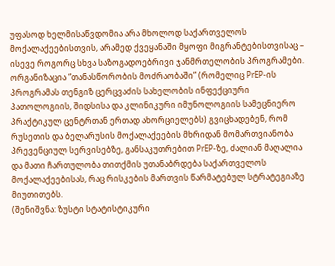უფასოდ ხელმისაწვდომია არა მხოლოდ საქართველოს მოქალაქეებისთვის, არამედ ქვეყანაში მყოფი მიგრანტებისთვისაც – ისევე როგორც სხვა საზოგადოებრივი ჯანმრთელობის პროგრამები.
ორგანიზაცია “თანასწორობის მოძრაობაში” (რომელიც PrEP-ის პროგრამას თენგიზ ცერცვაძის სახელობის ინფექციური პათოლოგიის, შიდსისა და კლინიკური იმუნოლოგიის სამეცნიერო პრაქტიკულ ცენტრთან ერთად ახორციელებს) გვიცხადებენ, რომ რუსეთის და ბელარუსის მოქალაქეების მხრიდან მომართვიანობა პრევენციულ სერვისებზე, განსაკუთრებით PrEP-ზე, ძალიან მაღალია და მათი ჩართულობა თითქმის უთანაბრდება საქართველოს მოქალაქეებისას, რაც რისკების მართვის წარმატებულ სტრატეგიაზე მიუთითებს.
(შენიშვნა: ზუსტი სტატისტიკური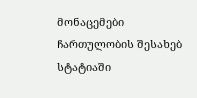მონაცემები ჩართულობის შესახებ სტატიაში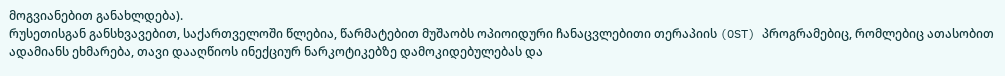მოგვიანებით განახლდება).
რუსეთისგან განსხვავებით, საქართველოში წლებია, წარმატებით მუშაობს ოპიოიდური ჩანაცვლებითი თერაპიის (OST) პროგრამებიც, რომლებიც ათასობით ადამიანს ეხმარება, თავი დააღწიოს ინექციურ ნარკოტიკებზე დამოკიდებულებას და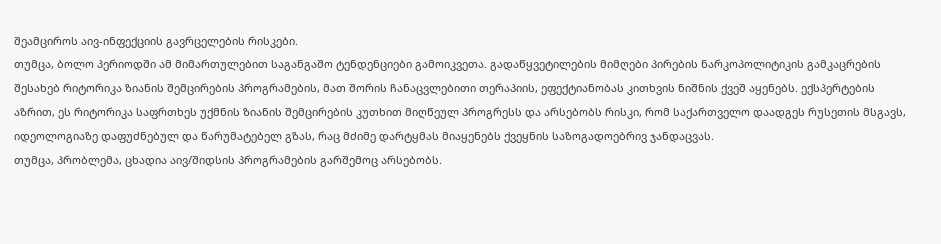შეამციროს აივ-ინფექციის გავრცელების რისკები.
თუმცა, ბოლო პერიოდში ამ მიმართულებით საგანგაშო ტენდენციები გამოიკვეთა. გადაწყვეტილების მიმღები პირების ნარკოპოლიტიკის გამკაცრების შესახებ რიტორიკა ზიანის შემცირების პროგრამების, მათ შორის ჩანაცვლებითი თერაპიის, ეფექტიანობას კითხვის ნიშნის ქვეშ აყენებს. ექსპერტების აზრით, ეს რიტორიკა საფრთხეს უქმნის ზიანის შემცირების კუთხით მიღწეულ პროგრესს და არსებობს რისკი, რომ საქართველო დაადგეს რუსეთის მსგავს, იდეოლოგიაზე დაფუძნებულ და წარუმატებელ გზას, რაც მძიმე დარტყმას მიაყენებს ქვეყნის საზოგადოებრივ ჯანდაცვას.
თუმცა, პრობლემა, ცხადია აივ/შიდსის პროგრამების გარშემოც არსებობს.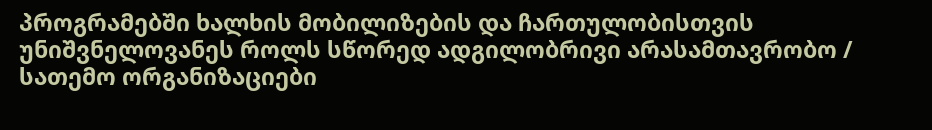პროგრამებში ხალხის მობილიზების და ჩართულობისთვის უნიშვნელოვანეს როლს სწორედ ადგილობრივი არასამთავრობო / სათემო ორგანიზაციები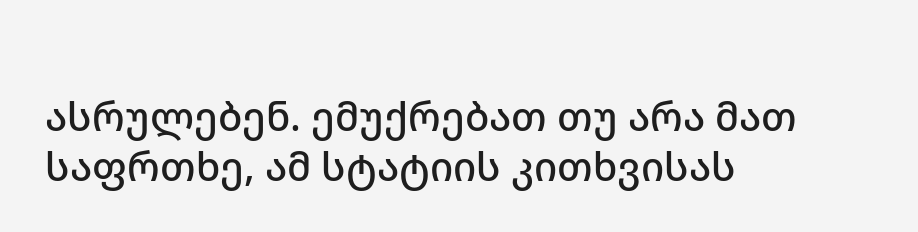ასრულებენ. ემუქრებათ თუ არა მათ საფრთხე, ამ სტატიის კითხვისას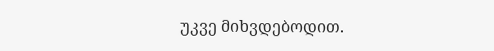უკვე მიხვდებოდით.